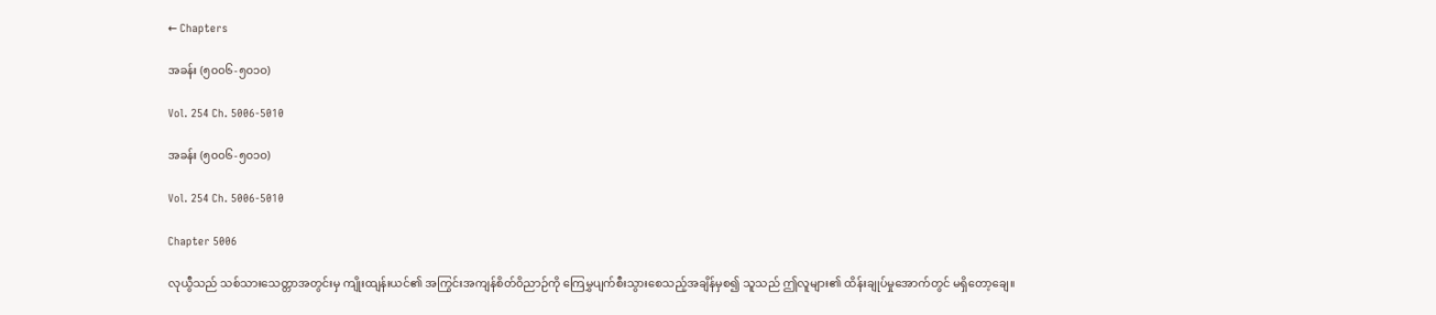← Chapters

အခန်း (၅၀၀၆-၅၀၁၀)

Vol. 254 Ch. 5006-5010

အခန်း (၅၀၀၆-၅၀၁၀)

Vol. 254 Ch. 5006-5010

Chapter 5006

လုယွီသည် သစ်သားသေတ္တာအတွင်းမှ ကျိုးထျန်းယင်၏ အကြွင်းအကျန်စိတ်ဝိညာဉ်ကို ကြေမွှပျက်စီးသွားစေသည့်အချိန်မှစ၍ သူသည် ဤလူများ၏ ထိန်းချုပ်မှုအောက်တွင် မရှိတော့ချေ။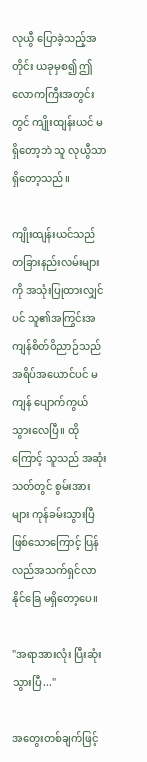လုယွီ ပြောခဲ့သည့်အတိုင်း ယခုမှစ၍ ဤလောကကြီးအတွင်းတွင် ကျိုးထျန်းယင် မရှိတော့ဘဲ သူ လုယွီသာ ရှိတော့သည်။

ကျိုးထျန်းယင်သည် တခြားနည်းလမ်းများကို အသုံးပြုထားလျှင်ပင် သူ၏အကြွင်းအကျန်စိတ်ဝိညာဉ်သည် အရိပ်အယောင်ပင် မကျန် ပျောက်ကွယ်သွားလေပြီ။ ထိုကြောင့် သူသည် အဆုံးသတ်တွင် စွမ်းအားများ ကုန်ခမ်းသွားပြီဖြစ်သောကြောင့် ပြန်လည်အသက်ရှင်လာနိုင်ခြေ မရှိတော့ပေ။

"အရာအားလုံး ပြီးဆုံးသွားပြီ..."

အတွေးတစ်ချက်ဖြင့်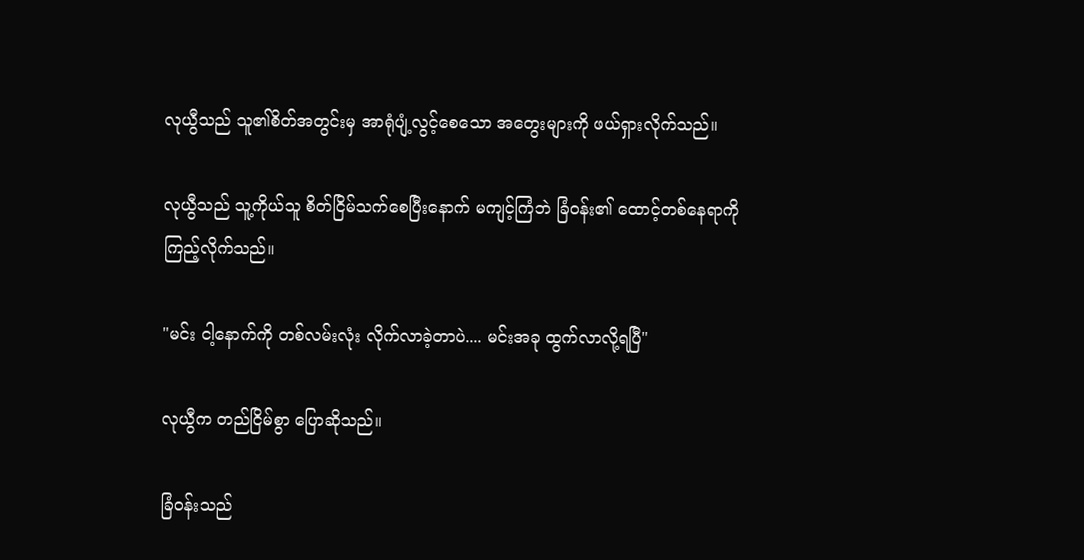လုယွီသည် သူ၏စိတ်အတွင်းမှ အာရုံပျံ့လွင့်စေသော အတွေးများကို ဖယ်ရှားလိုက်သည်။

လုယွီသည် သူ့ကိုယ်သူ စိတ်ငြိမ်သက်စေပြီးနောက် မကျင့်ကြံဘဲ ခြံဝန်း၏ ထောင့်တစ်နေရာကို ကြည့်လိုက်သည်။

"မင်း ငါ့နောက်ကို တစ်လမ်းလုံး လိုက်လာခဲ့တာပဲ.... မင်းအခု ထွက်လာလို့ရပြီ"

လုယွီက တည်ငြိမ်စွာ ပြောဆိုသည်။

ခြံဝန်းသည်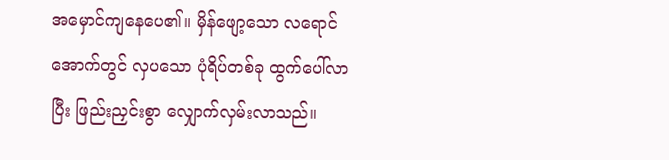အမှောင်ကျနေပေ၏။ မှိန်ဖျော့သော လရောင်အောက်တွင် လှပသော ပုံရိပ်တစ်ခု ထွက်ပေါ်လာပြီး ဖြည်းညှင်းစွာ လျှောက်လှမ်းလာသည်။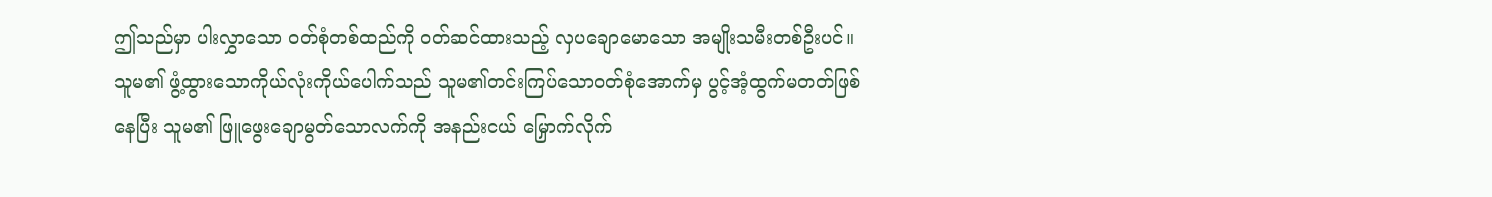ဤသည်မှာ ပါးလွှာသော ဝတ်စုံတစ်ထည်ကို ဝတ်ဆင်ထားသည့် လှပချောမောသော အမျိုးသမီးတစ်ဦးပင်။ သူမ၏ ဖွံ့ထွားသောကိုယ်လုံးကိုယ်ပေါက်သည် သူမ၏တင်းကြပ်သောဝတ်စုံအောက်မှ ပွင့်အံ့ထွက်မတတ်ဖြစ်နေပြီး သူမ၏ ဖြူဖွေးချောမွတ်သောလက်ကို အနည်းငယ် မြှောက်လိုက်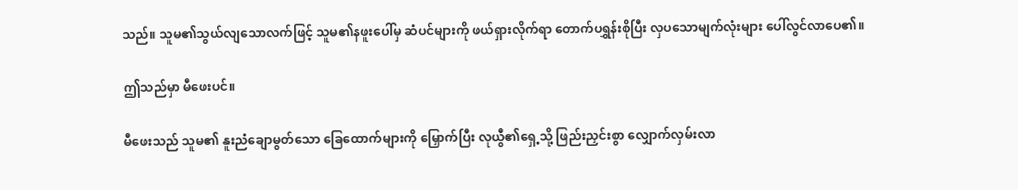သည်။ သူမ၏သွယ်လျသောလက်ဖြင့် သူမ၏နဖူးပေါ်မှ ဆံပင်များကို ဖယ်ရှားလိုက်ရာ တောက်ပရွှန်းစိုပြီး လှပသောမျက်လုံးများ ပေါ်လွင်လာပေ၏။

ဤသည်မှာ မီဖေးပင်။

မီဖေးသည် သူမ၏ နူးညံချောမွတ်သော ခြေထောက်များကို မြှောက်ပြီး လုယွီ၏ရှေ့သို့ ဖြည်းညှင်းစွာ လျှောက်လှမ်းလာ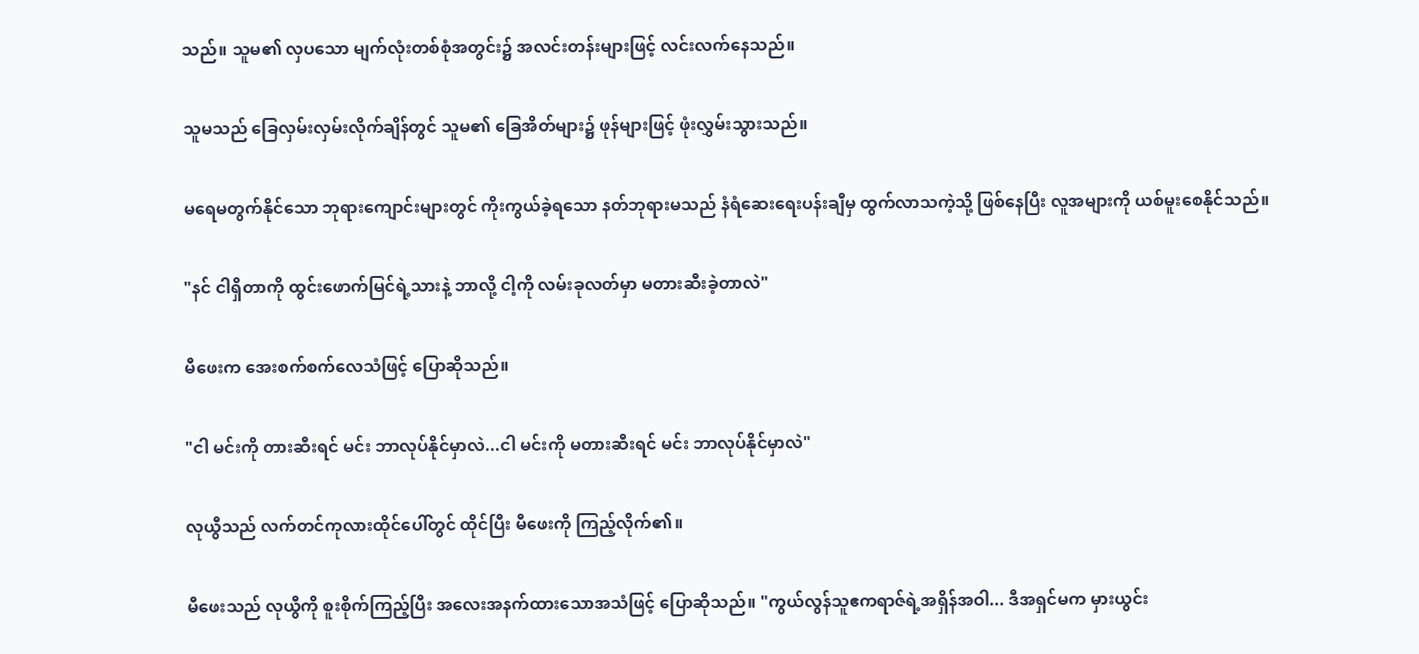သည်။ သူမ၏ လှပသော မျက်လုံးတစ်စုံအတွင်း၌ အလင်းတန်းများဖြင့် လင်းလက်နေသည်။

သူမသည် ခြေလှမ်းလှမ်းလိုက်ချိန်တွင် သူမ၏ ခြေအိတ်များ၌ ဖုန်များဖြင့် ဖုံးလွှမ်းသွားသည်။

မရေမတွက်နိုင်သော ဘုရားကျောင်းများတွင် ကိုးကွယ်ခဲ့ရသော နတ်ဘုရားမသည် နံရံဆေးရေးပန်းချီမှ ထွက်လာသကဲ့သို့ ဖြစ်နေပြီး လူအများကို ယစ်မူးစေနိုင်သည်။

"နင် ငါရှိတာကို ထွင်းဖောက်မြင်ရဲ့သားနဲ့ ဘာလို့ ငါ့ကို လမ်းခုလတ်မှာ မတားဆီးခဲ့တာလဲ"

မီဖေးက အေးစက်စက်လေသံဖြင့် ပြောဆိုသည်။

"ငါ မင်းကို တားဆီးရင် မင်း ဘာလုပ်နိုင်မှာလဲ...ငါ မင်းကို မတားဆီးရင် မင်း ဘာလုပ်နိုင်မှာလဲ"

လုယွီသည် လက်တင်ကုလားထိုင်ပေါ်တွင် ထိုင်ပြီး မီဖေးကို ကြည့်လိုက်၏။

မီဖေးသည် လုယွီကို စူးစိုက်ကြည့်ပြီး အလေးအနက်ထားသောအသံဖြင့် ပြောဆိုသည်။ "ကွယ်လွန်သူဧကရာဇ်ရဲ့အရှိန်အဝါ... ဒီအရှင်မက မှားယွင်း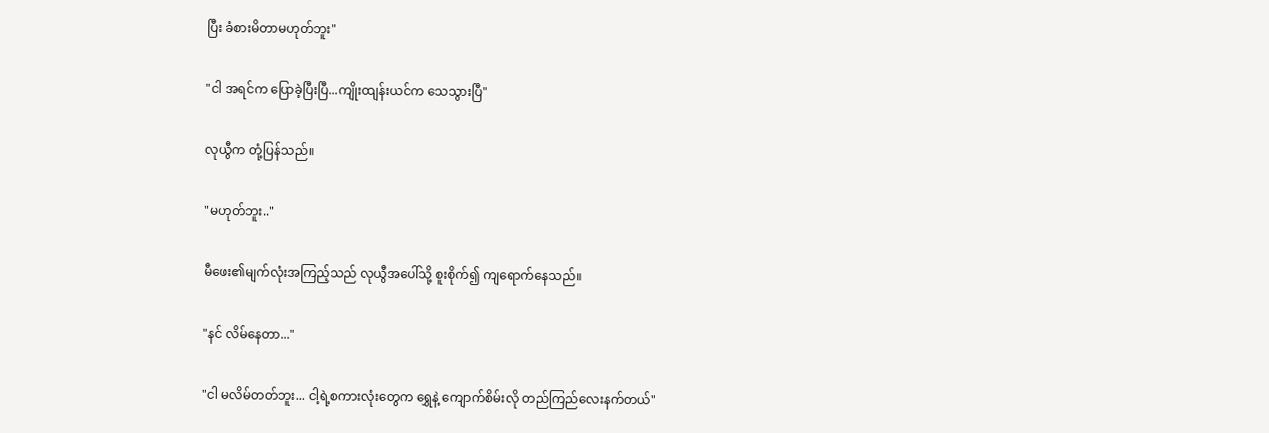ပြီး ခံစားမိတာမဟုတ်ဘူး"

"ငါ အရင်က ပြောခဲ့ပြီးပြီ...ကျိုးထျန်းယင်က သေသွားပြီ"

လုယွီက တုံ့ပြန်သည်။

"မဟုတ်ဘူး.."

မီဖေး၏မျက်လုံးအကြည့်သည် လုယွီအပေါ်သို့ စူးစိုက်၍ ကျရောက်နေသည်။

"နင် လိမ်နေတာ..."

"ငါ မလိမ်တတ်ဘူး... ငါ့ရဲ့စကားလုံးတွေက ရွှေနဲ့ ကျောက်စိမ်းလို တည်ကြည်လေးနက်တယ်"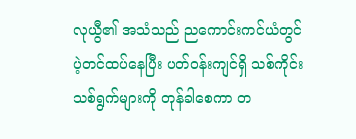လုယွီ၏ အသံသည် ညကောင်းကင်ယံတွင် ပဲ့တင်ထပ်နေပြီး ပတ်ဝန်းကျင်ရှိ သစ်ကိုင်းသစ်ရွက်များကို တုန်ခါစေကာ တ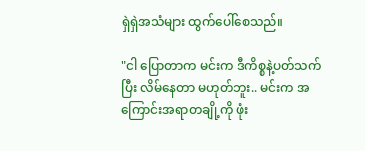ရှဲရှဲအသံများ ထွက်ပေါ်စေသည်။

"ငါ ပြောတာက မင်းက ဒီကိစ္စနဲ့ပတ်သက်ပြီး လိမ်နေတာ မဟုတ်ဘူး.. မင်းက အကြောင်းအရာတချို့ကို ဖုံး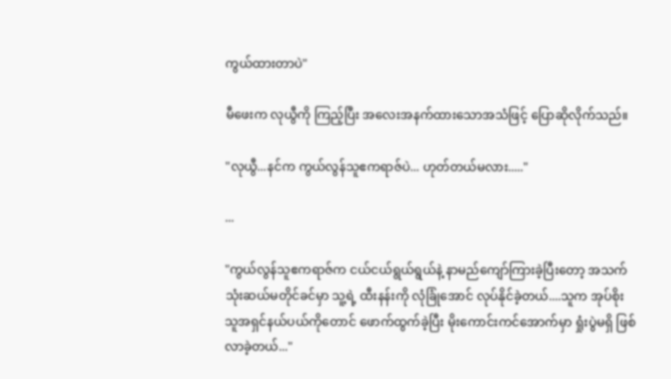ကွယ်ထားတာပဲ"

မီဖေးက လုယွီကို ကြည့်ပြီး အလေးအနက်ထားသောအသံဖြင့် ပြောဆိုလိုက်သည်။

"လုယွီ...နင်က ကွယ်လွန်သူဧကရာဇ်ပဲ... ဟုတ်တယ်မလား....."

...

"ကွယ်လွန်သူဧကရာဇ်က ငယ်ငယ်ရွယ်ရွယ်နဲ့ နာမည်ကျော်ကြားခဲ့ပြီးတော့ အသက်သုံးဆယ်မတိုင်ခင်မှာ သူ့ရဲ့ ထီးနန်းကို လုံခြုံအောင် လုပ်နိုင်ခဲ့တယ်....သူက အုပ်စိုးသူအရှင်နယ်ပယ်ကိုတောင် ဖောက်ထွက်ခဲ့ပြီး မိုးကောင်းကင်အောက်မှာ ရှုံးပွဲမရှိ ဖြစ်လာခဲ့တယ်..."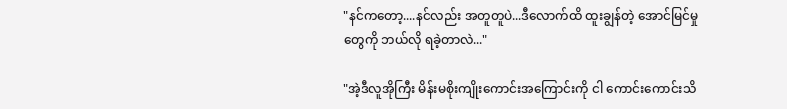"နင်ကတော့....နင်လည်း အတူတူပဲ...ဒီလောက်ထိ ထူးချွန်တဲ့ အောင်မြင်မှုတွေကို ဘယ်လို ရခဲ့တာလဲ..."

"အဲ့ဒီလူအိုကြီး မိန်းမစိုးကျိုးကောင်းအကြောင်းကို ငါ ကောင်းကောင်းသိ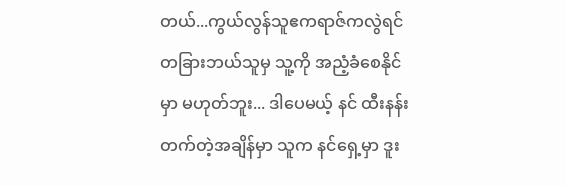တယ်...ကွယ်လွန်သူဧကရာဇ်ကလွဲရင် တခြားဘယ်သူမှ သူ့ကို အညံ့ခံစေနိုင်မှာ မဟုတ်ဘူး... ဒါပေမယ့် နင် ထီးနန်းတက်တဲ့အချိန်မှာ သူက နင်ရှေ့မှာ ဒူး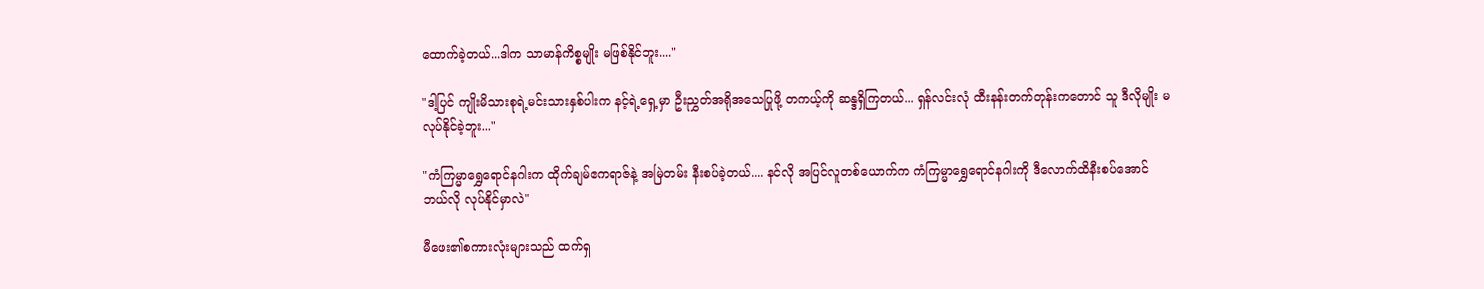ထောက်ခဲ့တယ်...ဒါက သာမာန်ကိစ္စမျိုး မဖြစ်နိုင်ဘူး...."

"ဒါ့ပြင် ကျိုးမိသားစုရဲ့မင်းသားနှစ်ပါးက နင့်ရဲ့ရှေ့မှာ ဦးညွှတ်အရိုအသေပြုဖို့ တကယ့်ကို ဆန္ဒရှိကြတယ်... ရှန်လင်းလုံ ထီးနန်းတက်တုန်းကတောင် သူ ဒီလိုမျိုး မလုပ်နိုင်ခဲ့ဘူး..."

"ကံကြမ္မာရွှေရောင်နဂါးက ထိုက်ချမ်ဧကရာဇ်နဲ့ အမြဲတမ်း နီးစပ်ခဲ့တယ်.... နင်လို အပြင်လူတစ်ယောက်က ကံကြမ္မာရွှေရောင်နဂါးကို ဒီလောက်ထိနီးစပ်အောင် ဘယ်လို လုပ်နိုင်မှာလဲ"

မီဖေး၏စကားလုံးများသည် ထက်ရှ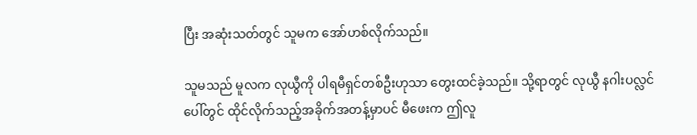ပြီး အဆုံးသတ်တွင် သူမက အော်ဟစ်လိုက်သည်။

သူမသည် မူလက လုယွီကို ပါရမီရှင်တစ်ဦးဟုသာ တွေးထင်ခဲ့သည်။ သို့ရာတွင် လုယွီ နဂါးပလ္လင်ပေါ်တွင် ထိုင်လိုက်သည့်အခိုက်အတန့်မှာပင် မီဖေးက ဤလူ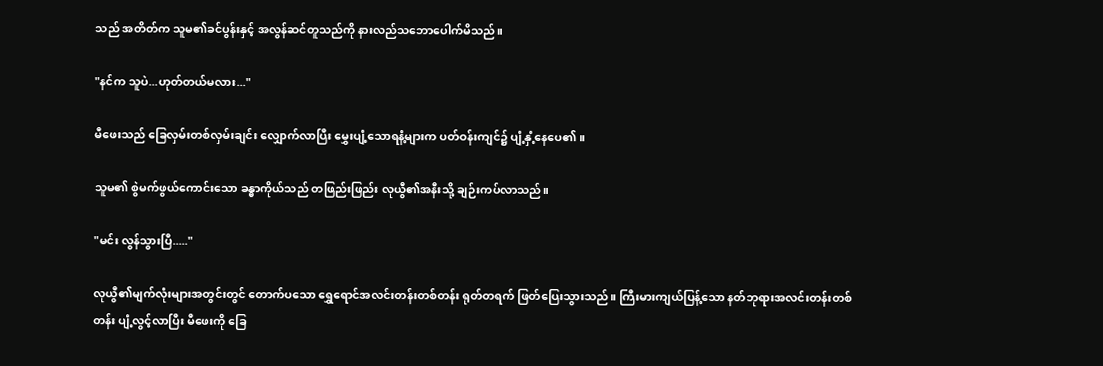သည် အတိတ်က သူမ၏ခင်ပွန်းနှင့် အလွန်ဆင်တူသည်ကို နားလည်သဘောပေါက်မိသည်။

"နင်က သူပဲ...ဟုတ်တယ်မလား..."

မီဖေးသည် ခြေလှမ်းတစ်လှမ်းချင်း လျှောက်လာပြီး မွှေးပျံ့သောရနံ့များက ပတ်ဝန်းကျင်၌ ပျံ့နှံ့နေပေ၏။

သူမ၏ စွဲမက်ဖွယ်ကောင်းသော ခန္ဓာကိုယ်သည် တဖြည်းဖြည်း လုယွီ၏အနီးသို့ ချဉ်းကပ်လာသည်။

"မင်း လွန်သွားပြီ....."

လုယွီ၏မျက်လုံးများအတွင်းတွင် တောက်ပသော ရွှေရောင်အလင်းတန်းတစ်တန်း ရုတ်တရက် ဖြတ်ပြေးသွားသည်။ ကြီးမားကျယ်ပြန့်သော နတ်ဘုရားအလင်းတန်းတစ်တန်း ပျံ့လွင့်လာပြီး မီဖေးကို ခြေ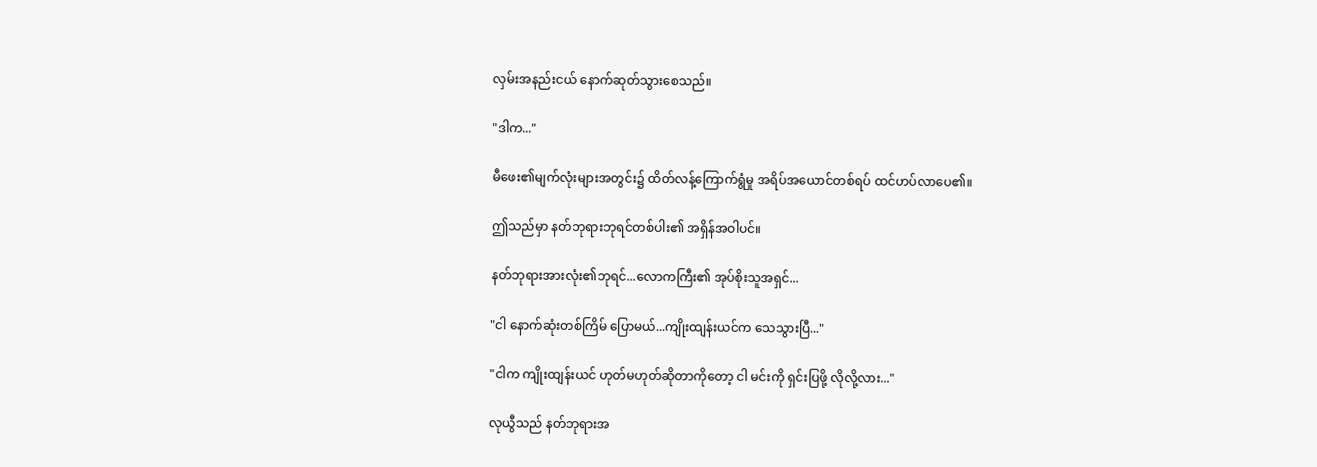လှမ်းအနည်းငယ် နောက်ဆုတ်သွားစေသည်။

"ဒါက..."

မီဖေး၏မျက်လုံးများအတွင်း၌ ထိတ်လန့်ကြောက်ရွံမှု အရိပ်အယောင်တစ်ရပ် ထင်ဟပ်လာပေ၏။

ဤသည်မှာ နတ်ဘုရားဘုရင်တစ်ပါး၏ အရှိန်အဝါပင်။

နတ်ဘုရားအားလုံး၏ဘုရင်...လောကကြီး၏ အုပ်စိုးသူအရှင်...

"ငါ နောက်ဆုံးတစ်ကြိမ် ပြောမယ်...ကျိုးထျန်းယင်က သေသွားပြီ..."

"ငါက ကျိုးထျန်းယင် ဟုတ်မဟုတ်ဆိုတာကိုတော့ ငါ မင်းကို ရှင်းပြဖို့ လိုလို့လား..."

လုယွီသည် နတ်ဘုရားအ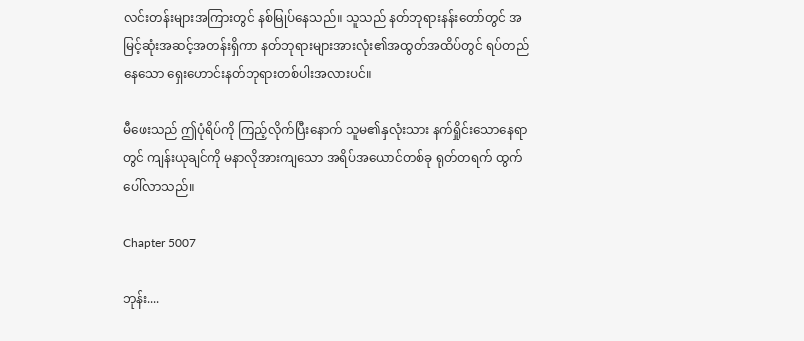လင်းတန်းများအကြားတွင် နစ်မြုပ်နေသည်။ သူသည် နတ်ဘုရားနန်းတော်တွင် အမြင့်ဆုံးအဆင့်အတန်းရှိကာ နတ်ဘုရားများအားလုံး၏အထွတ်အထိပ်တွင် ရပ်တည်နေသော ရှေးဟောင်းနတ်ဘုရားတစ်ပါးအလားပင်။

မီဖေးသည် ဤပုံရိပ်ကို ကြည့်လိုက်ပြီးနောက် သူမ၏နှလုံးသား နက်ရှိုင်းသောနေရာတွင် ကျန်းယုချင်ကို မနာလိုအားကျသော အရိပ်အယောင်တစ်ခု ရုတ်တရက် ထွက်ပေါ်လာသည်။

Chapter 5007

ဘုန်း....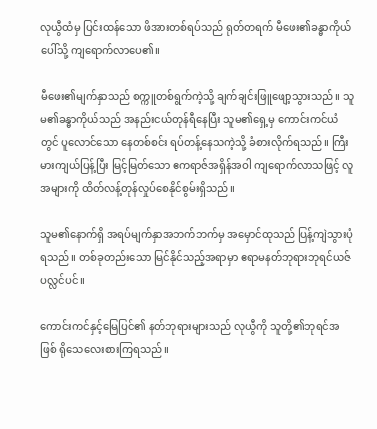လုယွီထံမှ ပြင်းထန်သော ဖိအားတစ်ရပ်သည် ရုတ်တရက် မီဖေး၏ခန္ဓာကိုယ်ပေါ်သို့ ကျရောက်လာပေ၏။

မီဖေး၏မျက်နှာသည် စက္ကူတစ်ရွက်ကဲ့သို့ ချက်ချင်းဖြူဖျော့သွားသည်။ သူမ၏ခန္ဓာကိုယ်သည် အနည်းငယ်တုန်ရီနေပြီး သူမ၏ရှေ့မှ ကောင်းကင်ယံတွင် ပူလောင်သော နေတစ်စင်း ရပ်တန့်နေသကဲ့သို့ ခံစားလိုက်ရသည်။ ကြီးမားကျယ်ပြန့်ပြီး မြင့်မြတ်သော ဧကရာဇ်အရှိန်အဝါ ကျရောက်လာသဖြင့် လူအများကို ထိတ်လန့်တုန်လှုပ်စေနိုင်စွမ်းရှိသည်။

သူမ၏နောက်ရှိ အရပ်မျက်နှာအဘက်ဘက်မှ အမှောင်ထုသည် ပြန့်ကျဲသွားပုံရသည်။ တစ်ခုတည်းသော မြင်နိုင်သည့်အရာမှာ ဧရာမနတ်ဘုရားဘုရင်ယဇ်ပလ္လင်ပင်။

ကောင်းကင်နှင့်မြေပြင်၏ နတ်ဘုရားများသည် လုယွီကို သူတို့၏ဘုရင်အဖြစ် ရိုသေလေးစားကြရသည်။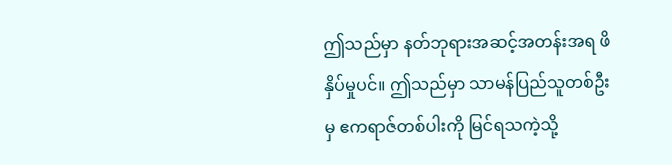ဤသည်မှာ နတ်ဘုရားအဆင့်အတန်းအရ ဖိနှိပ်မှုပင်။ ဤသည်မှာ သာမန်ပြည်သူတစ်ဦးမှ ဧကရာဇ်တစ်ပါးကို မြင်ရသကဲ့သို့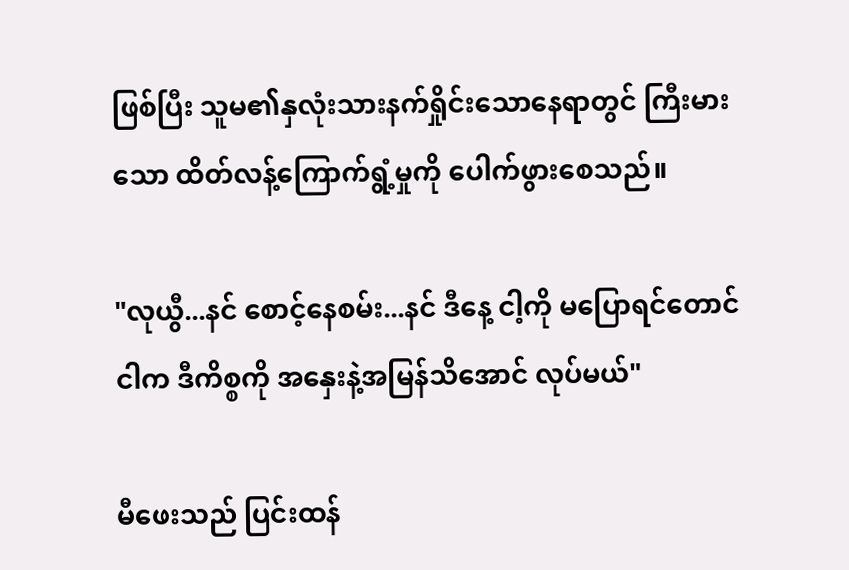ဖြစ်ပြီး သူမ၏နှလုံးသားနက်ရှိုင်းသောနေရာတွင် ကြီးမားသော ထိတ်လန့်ကြောက်ရွံ့မှုကို ပေါက်ဖွားစေသည်။

"လုယွီ...နင် စောင့်နေစမ်း...နင် ဒီနေ့ ငါ့ကို မပြောရင်တောင် ငါက ဒီကိစ္စကို အနှေးနဲ့အမြန်သိအောင် လုပ်မယ်"

မီဖေးသည် ပြင်းထန်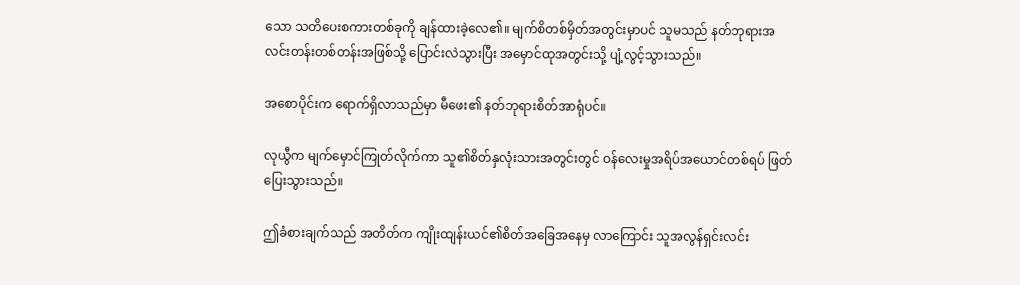သော သတိပေးစကားတစ်ခုကို ချန်ထားခဲ့လေ၏။ မျက်စိတစ်မှိတ်အတွင်းမှာပင် သူမသည် နတ်ဘုရားအလင်းတန်းတစ်တန်းအဖြစ်သို့ ပြောင်းလဲသွားပြီး အမှောင်ထုအတွင်းသို့ ပျံ့လွင့်သွားသည်။

အစောပိုင်းက ရောက်ရှိလာသည်မှာ မီဖေး၏ နတ်ဘုရားစိတ်အာရုံပင်။

လုယွီက မျက်မှောင်ကြုတ်လိုက်ကာ သူ၏စိတ်နှလုံးသားအတွင်းတွင် ဝန်လေးမှုအရိပ်အယောင်တစ်ရပ် ဖြတ်ပြေးသွားသည်။

ဤခံစားချက်သည် အတိတ်က ကျိုးထျန်းယင်၏စိတ်အခြေအနေမှ လာကြောင်း သူအလွန်ရှင်းလင်း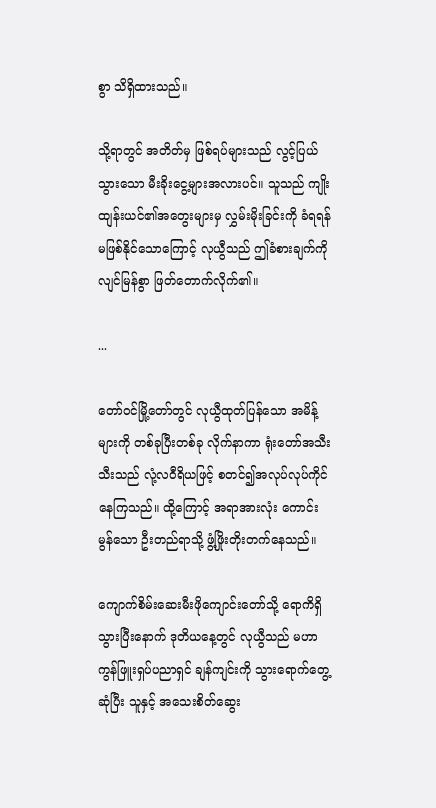စွာ သိရှိထားသည်။

သို့ရာတွင် အတိတ်မှ ဖြစ်ရပ်များသည် လွင့်ပြယ်သွားသော မီးခိုးငွေ့များအလားပင်။ သူသည် ကျိုးထျန်းယင်၏အတွေးများမှ လွှမ်းမိုးခြင်းကို ခံရရန် မဖြစ်နိုင်သောကြောင့် လုယွီသည် ဤခံစားချက်ကို လျင်မြန်စွာ ဖြတ်တောက်လိုက်၏။

...

တော်ဝင်မြို့တော်တွင် လုယွီထုတ်ပြန်သော အမိန့်များကို တစ်ခုပြီးတစ်ခု လိုက်နာကာ ရုံးတော်အသီးသီးသည် လုံ့လဝီရိယဖြင့် စတင်၍အလုပ်လုပ်ကိုင်နေကြသည်။ ထို့ကြောင့် အရာအားလုံး ကောင်းမွန်သော ဦးတည်ရာသို့ ဖွံ့ဖြိုးတိုးတက်နေသည်။

ကျောက်စိမ်းဆေးမီးဖိုကျောင်းတော်သို့ ရောကိရှိသွားပြီးနောက် ဒုတိယနေ့တွင် လုယွီသည် မဟာကွန်ဖြူးရှပ်ပညာရှင် ချန်ကျင်းကို သွားရောက်တွေ့ဆုံပြီး သူနှင့် အသေးစိတ်ဆွေး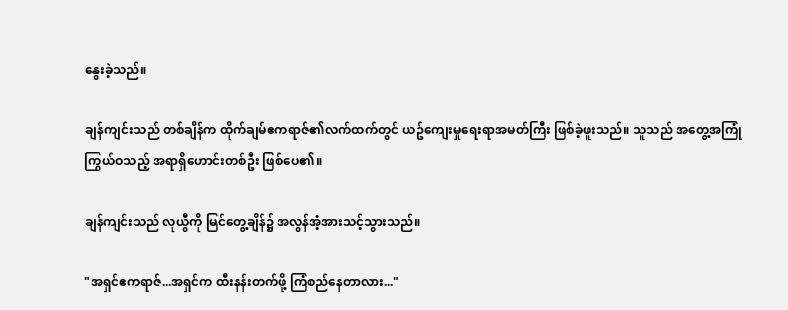နွေးခဲ့သည်။

ချန်ကျင်းသည် တစ်ချိန်က ထိုက်ချမ်ဧကရာဇ်၏လက်ထက်တွင် ယဥ်ကျေးမှုရေးရာအမတ်ကြီး ဖြစ်ခဲ့ဖူးသည်။ သူသည် အတွေ့အကြုံကြွယ်ဝသည့် အရာရှိဟောင်းတစ်ဦး ဖြစ်ပေ၏။

ချန်ကျင်းသည် လုယွီကို မြင်တွေ့ချိန်၌ အလွန်အံ့အားသင့်သွားသည်။

"အရှင်ဧကရာဇ်...အရှင်က ထီးနန်းတက်ဖို့ ကြံစည်နေတာလား..."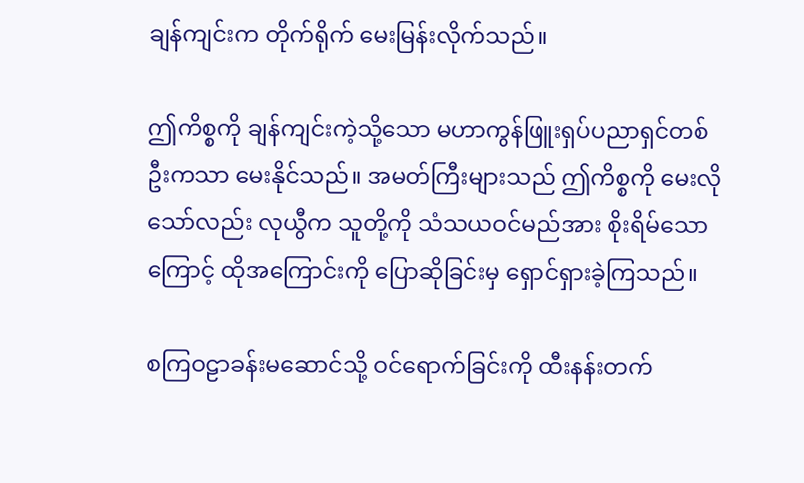ချန်ကျင်းက တိုက်ရိုက် မေးမြန်းလိုက်သည်။

ဤကိစ္စကို ချန်ကျင်းကဲ့သို့သော မဟာကွန်ဖြူးရှပ်ပညာရှင်တစ်ဦးကသာ မေးနိုင်သည်။ အမတ်ကြီးများသည် ဤကိစ္စကို မေးလိုသော်လည်း လုယွီက သူတို့ကို သံသယဝင်မည်အား စိုးရိမ်သောကြောင့် ထိုအကြောင်းကို ပြောဆိုခြင်းမှ ရှောင်ရှားခဲ့ကြသည်။

စကြဝဠာခန်းမဆောင်သို့ ဝင်ရောက်ခြင်းကို ထီးနန်းတက်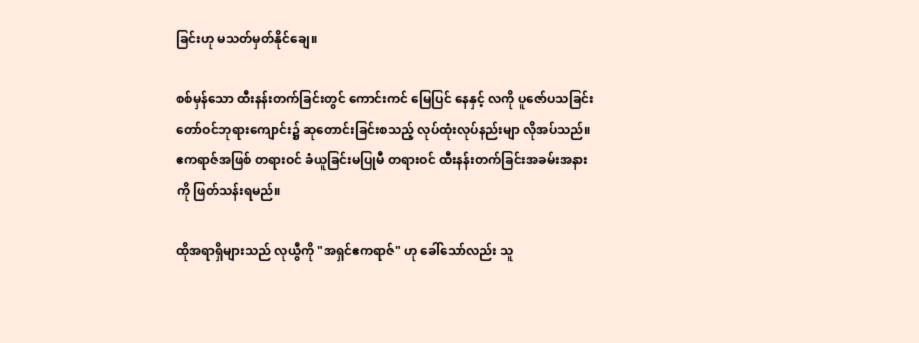ခြင်းဟု မသတ်မှတ်နိုင်ချေ။

စစ်မှန်သော ထီးနန်းတက်ခြင်းတွင် ကောင်းကင် မြေပြင် နေနှင့် လကို ပူဇော်ပသခြင်း တော်ဝင်ဘုရားကျောင်း၌ ဆုတောင်းခြင်းစသည့် လုပ်ထုံးလုပ်နည်းမျာ လိုအပ်သည်။ ဧကရာဇ်အဖြစ် တရားဝင် ခံယူခြင်းမပြုမီ တရားဝင် ထီးနန်းတက်ခြင်းအခမ်းအနားကို ဖြတ်သန်းရမည်။

ထိုအရာရှိများသည် လုယွီကို "အရှင်ဧကရာဇ်" ဟု ခေါ်သော်လည်း သူ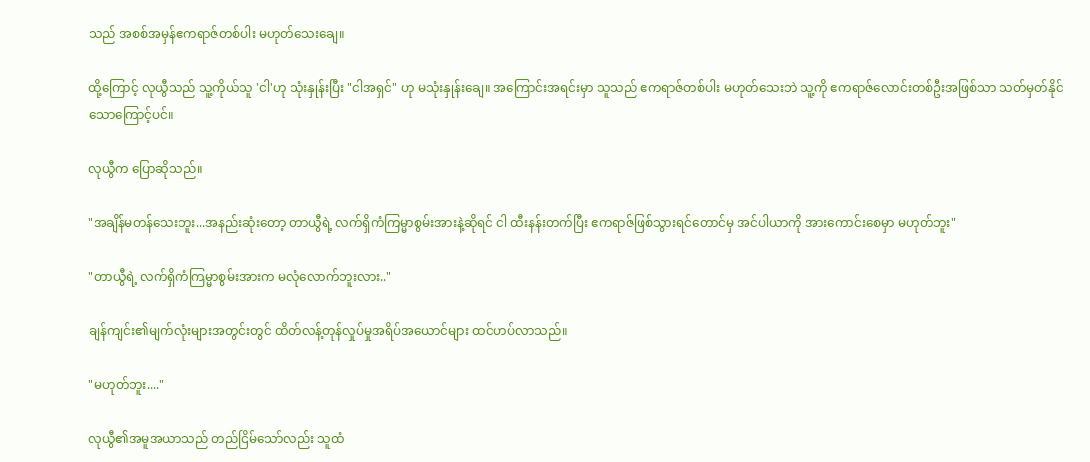သည် အစစ်အမှန်ဧကရာဇ်တစ်ပါး မဟုတ်သေးချေ။

ထို့ကြောင့် လုယွီသည် သူ့ကိုယ်သူ 'ငါ'ဟု သုံးနှုန်းပြီး "ငါအရှင်" ဟု မသုံးနှုန်းချေ။ အကြောင်းအရင်းမှာ သူသည် ဧကရာဇ်တစ်ပါး မဟုတ်သေးဘဲ သူ့ကို ဧကရာဇ်လောင်းတစ်ဦးအဖြစ်သာ သတ်မှတ်နိုင်သောကြောင့်ပင်။

လုယွီက ပြောဆိုသည်။

"အချိန်မတန်သေးဘူး...အနည်းဆုံးတော့ တာယွီရဲ့ လက်ရှိကံကြမ္မာစွမ်းအားနဲ့ဆိုရင် ငါ ထီးနန်းတက်ပြီး ဧကရာဇ်ဖြစ်သွားရင်တောင်မှ အင်ပါယာကို အားကောင်းစေမှာ မဟုတ်ဘူး"

"တာယွီရဲ့ လက်ရှိကံကြမ္မာစွမ်းအားက မလုံလောက်ဘူးလား.."

ချန်ကျင်း၏မျက်လုံးများအတွင်းတွင် ထိတ်လန့်တုန်လှုပ်မှုအရိပ်အယောင်များ ထင်ဟပ်လာသည်။

"မဟုတ်ဘူး...."

လုယွီ၏အမူအယာသည် တည်ငြိမ်သော်လည်း သူထံ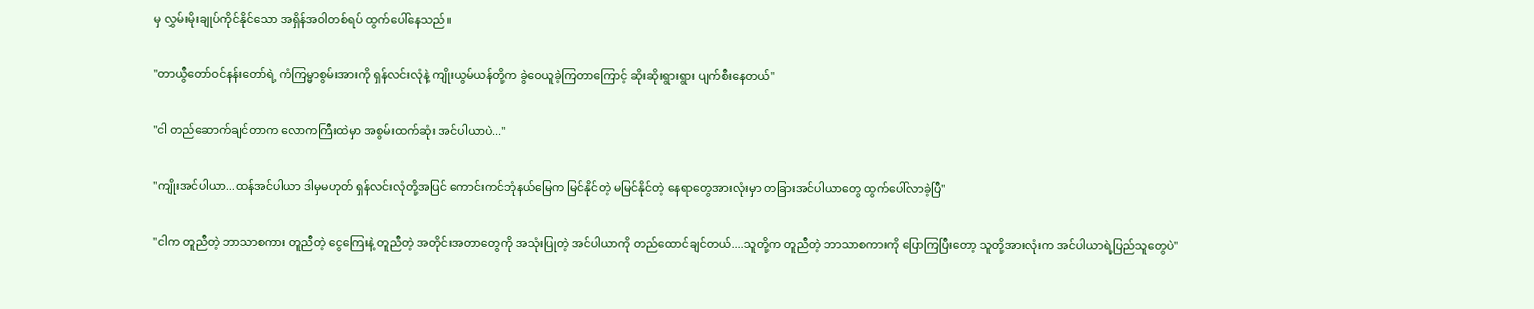မှ လွှမ်းမိုးချုပ်ကိုင်နိုင်သော အရှိန်အဝါတစ်ရပ် ထွက်ပေါ်နေသည်။

"တာယွီတော်ဝင်နန်းတော်ရဲ့ ကံကြမ္မာစွမ်းအားကို ရှန်လင်းလုံနဲ့ ကျိုးယွမ်ယန်တို့က ခွဲဝေယူခဲ့ကြတာကြောင့် ဆိုးဆိုးရွားရွား ပျက်စီးနေတယ်"

"ငါ တည်ဆောက်ချင်တာက လောကကြီးထဲမှာ အစွမ်းထက်ဆုံး အင်ပါယာပဲ..."

"ကျိုးအင်ပါယာ...ထန်အင်ပါယာ ဒါမှမဟုတ် ရှန်လင်းလုံတို့အပြင် ကောင်းကင်ဘုံနယ်မြေက မြင်နိုင်တဲ့ မမြင်နိုင်တဲ့ နေရာတွေအားလုံးမှာ တခြားအင်ပါယာတွေ ထွက်ပေါ်လာခဲ့ပြီ"

"ငါက တူညီတဲ့ ဘာသာစကား တူညီတဲ့ ငွေကြေးနဲ့ တူညီတဲ့ အတိုင်းအတာတွေကို အသုံးပြုတဲ့ အင်ပါယာကို တည်ထောင်ချင်တယ်....သူတို့က တူညီတဲ့ ဘာသာစကားကို ပြောကြပြီးတော့ သူတို့အားလုံးက အင်ပါယာရဲ့ပြည်သူတွေပဲ"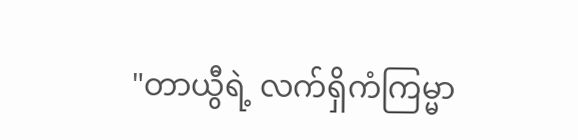"တာယွီရဲ့ လက်ရှိကံကြမ္မာ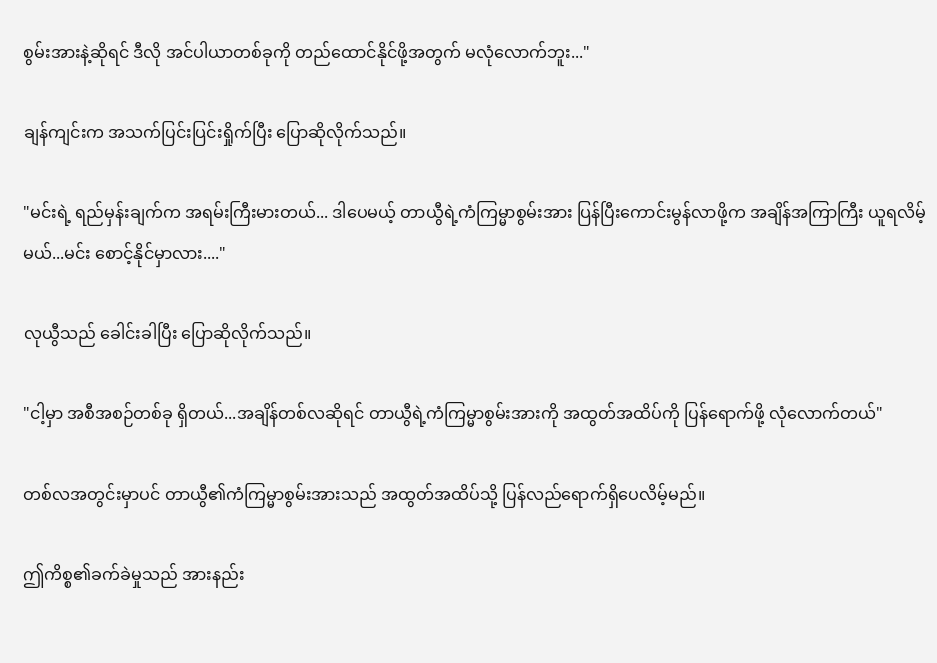စွမ်းအားနဲ့ဆိုရင် ဒီလို အင်ပါယာတစ်ခုကို တည်ထောင်နိုင်ဖို့အတွက် မလုံလောက်ဘူး..."

ချန်ကျင်းက အသက်ပြင်းပြင်းရှိုက်ပြီး ပြောဆိုလိုက်သည်။

"မင်းရဲ့ ရည်မှန်းချက်က အရမ်းကြီးမားတယ်... ဒါပေမယ့် တာယွီရဲ့ကံကြမ္မာစွမ်းအား ပြန်ပြီးကောင်းမွန်လာဖို့က အချိန်အကြာကြီး ယူရလိမ့်မယ်...မင်း စောင့်နိုင်မှာလား...."

လုယွီသည် ခေါင်းခါပြီး ပြောဆိုလိုက်သည်။

"ငါ့မှာ အစီအစဉ်တစ်ခု ရှိတယ်...အချိန်တစ်လဆိုရင် တာယွီရဲ့ကံကြမ္မာစွမ်းအားကို အထွတ်အထိပ်ကို ပြန်ရောက်ဖို့ လုံလောက်တယ်"

တစ်လအတွင်းမှာပင် တာယွီ၏ကံကြမ္မာစွမ်းအားသည် အထွတ်အထိပ်သို့ ပြန်လည်ရောက်ရှိပေလိမ့်မည်။

ဤကိစ္စ၏ခက်ခဲမှုသည် အားနည်း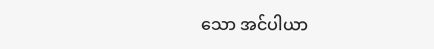သော အင်ပါယာ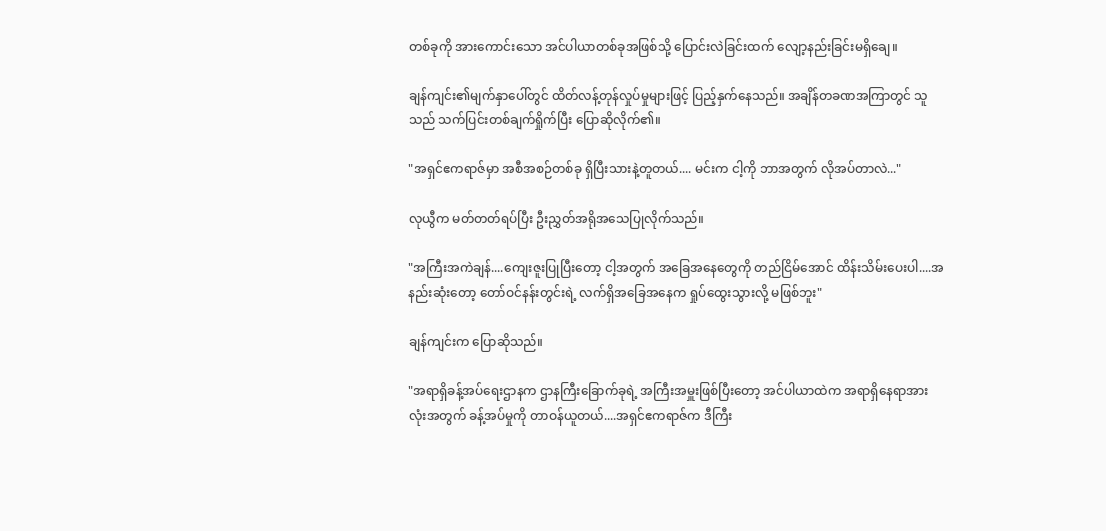တစ်ခုကို အားကောင်းသော အင်ပါယာတစ်ခုအဖြစ်သို့ ပြောင်းလဲခြင်းထက် လျော့နည်းခြင်းမရှိချေ။

ချန်ကျင်း၏မျက်နှာပေါ်တွင် ထိတ်လန့်တုန်လှုပ်မှုများဖြင့် ပြည့်နှက်နေသည်။ အချိန်တခဏအကြာတွင် သူသည် သက်ပြင်းတစ်ချက်ရှိုက်ပြီး ပြောဆိုလိုက်၏။

"အရှင်ဧကရာဇ်မှာ အစီအစဉ်တစ်ခု ရှိပြီးသားနဲ့တူတယ်.... မင်းက ငါ့ကို ဘာအတွက် လိုအပ်တာလဲ..."

လုယွီက မတ်တတ်ရပ်ပြီး ဦးညွှတ်အရိုအသေပြုလိုက်သည်။

"အကြီးအကဲချန်....ကျေးဇူးပြုပြီးတော့ ငါ့အတွက် အခြေအနေတွေကို တည်ငြိမ်အောင် ထိန်းသိမ်းပေးပါ....အနည်းဆုံးတော့ တော်ဝင်နန်းတွင်းရဲ့ လက်ရှိအခြေအနေက ရှုပ်ထွေးသွားလို့ မဖြစ်ဘူး"

ချန်ကျင်းက ပြောဆိုသည်။

"အရာရှိခန့်အပ်ရေးဌာနက ဌာနကြီးခြောက်ခုရဲ့ အကြီးအမှူးဖြစ်ပြီးတော့ အင်ပါယာထဲက အရာရှိနေရာအားလုံးအတွက် ခန့်အပ်မှုကို တာဝန်ယူတယ်....အရှင်ဧကရာဇ်က ဒီကြီး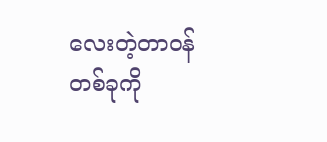လေးတဲ့တာဝန်တစ်ခုကို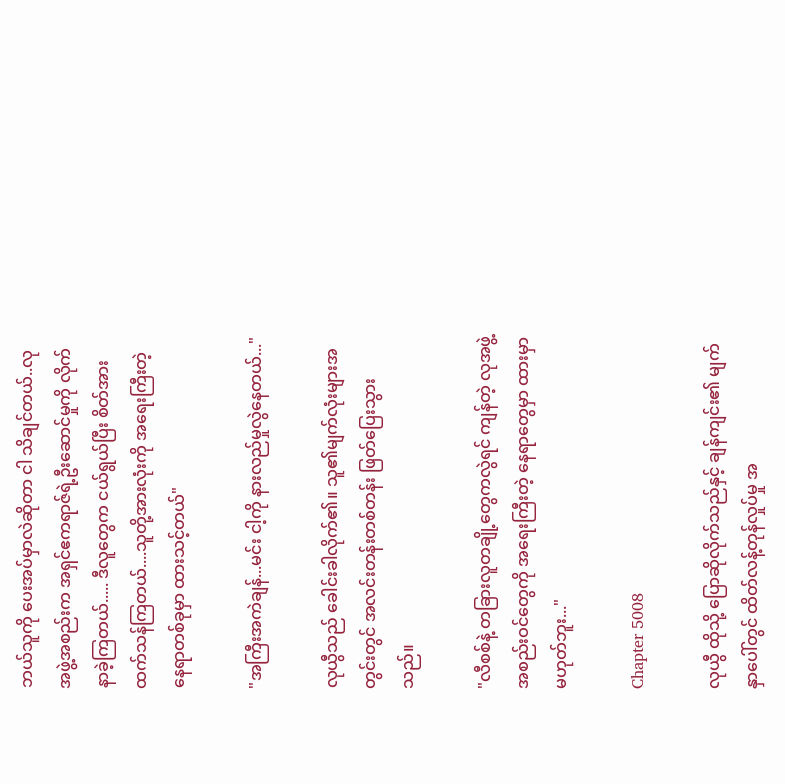ဘယ်သူကို ပေးအပ်မှာလဲဆိုတာ ငါ သိချင်တယ်..လုအဖွဲ့အစည်းက အရှင်ဧကရာဇ်ရဲ့ဦးဆောင်မှုကို လိုက်နာခဲ့ကြတယ်..... ဒီလူတွေက ငယ်ရွယ်ပြီး စိတ်အားထက်သန်ကြတယ်....သူတို့အားလုံးကို အရေးကြီးတဲ့ နေရာတစ်ခုမှာ ထားသင့်တယ်"

"အကြီးအကဲချန်...မင်း ငါ့ကို နားလည်မှုလွဲနေတယ်..."

လုယွီသည် ခေါင်းခါလိုက်၏။ သူ၏မျက်လုံးများအတွင်းတွင် အလင်းတန်းတစ်တန်း ဖြတ်ပြေးသွားသည်။

"လီစစ်နဲ့ တခြားလူတချို့တွေကလွဲရင် ကျန်တဲ့ လုအဖွဲ့အစည်းဝင်တွေကို အရေးကြီးတဲ့ နေရာတွေမှာ ထားမှာမဟုတ်ဘူး..."

Chapter 5008

လုယွီ ထိုသို့ ပြောဆိုလိုက်သည်နှင့် ချန်ကျင်း၏ မျက်နှာပေါ်တွင် ထိတ်လန့်တုန်လှုပ်မှု အ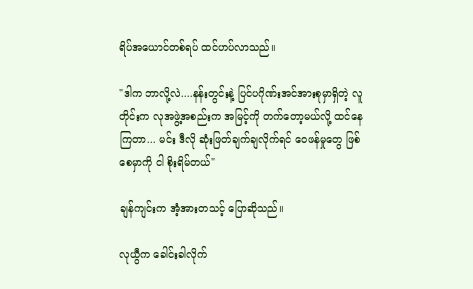ရိပ်အယောင်တစ်ရပ် ထင်ဟပ်လာသည်။

"ဒါက ဘာလို့လဲ....နန်းတွင်းနဲ့ ပြင်ပဂိုဏ်းအင်အားစုမှာရှိတဲ့ လူတိုင်းက လုအဖွဲ့အစည်းက အမြင့်ကို တက်တော့မယ်လို့ ထင်နေကြတာ... မင်း ဒီလို ဆုံးဖြတ်ချက်ချလိုက်ရင် ဝေဖန်မှုတွေ ဖြစ်စေမှာကို ငါ စိုးရိမ်တယ်"

ချန်ကျင်းက အံ့အားတသင့် ပြောဆိုသည်။

လုယွီက ခေါင်းခါလိုက်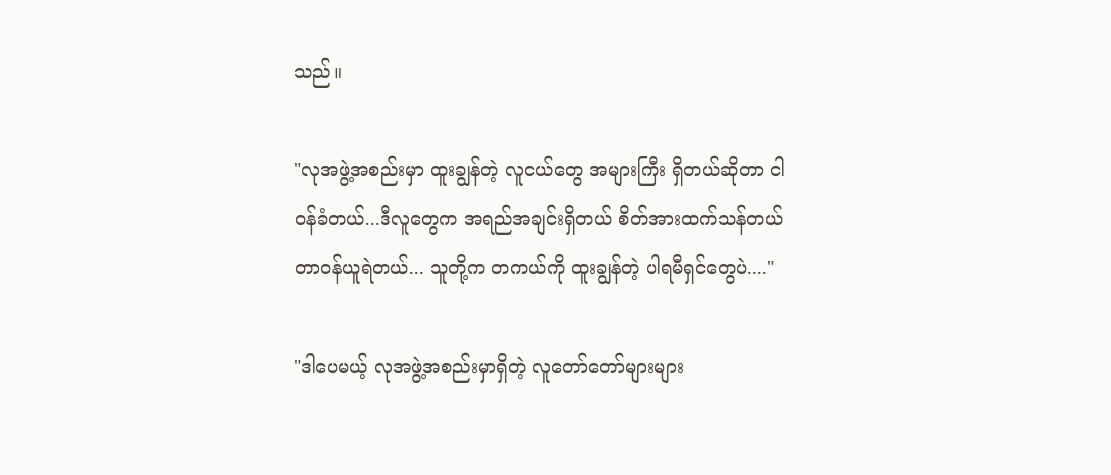သည်။

"လုအဖွဲ့အစည်းမှာ ထူးချွန်တဲ့ လူငယ်တွေ အများကြီး ရှိတယ်ဆိုတာ ငါ ဝန်ခံတယ်...ဒီလူတွေက အရည်အချင်းရှိတယ် စိတ်အားထက်သန်တယ် တာဝန်ယူရဲတယ်... သူတို့က တကယ်ကို ထူးချွန်တဲ့ ပါရမီရှင်တွေပဲ...."

"ဒါပေမယ့် လုအဖွဲ့အစည်းမှာရှိတဲ့ လူတော်တော်များများ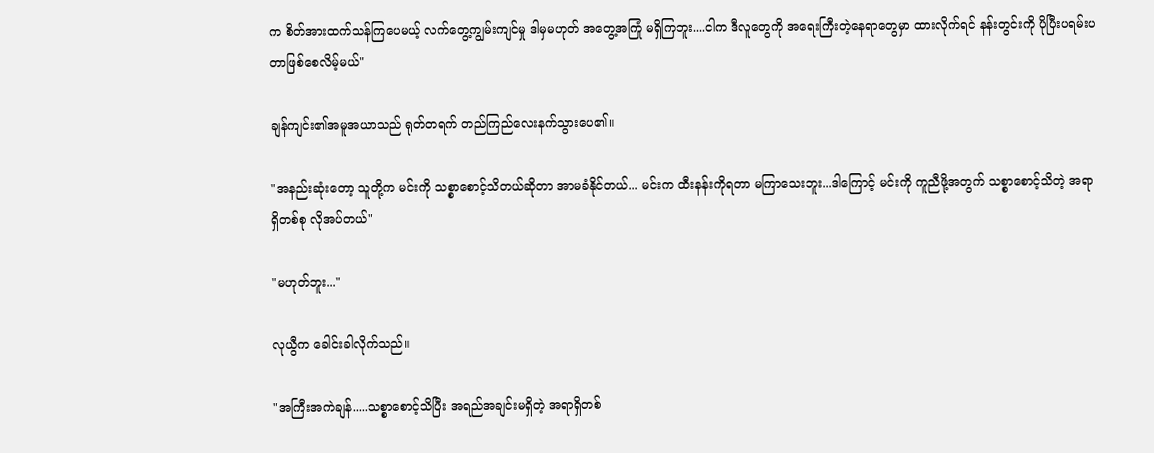က စိတ်အားထက်သန်ကြပေမယ့် လက်တွေ့ကျွမ်းကျင်မှု ဒါမှမဟုတ် အတွေ့အကြုံ မရှိကြဘူး....ငါက ဒီလူတွေကို အရေးကြီးတဲ့နေရာတွေမှာ ထားလိုက်ရင် နန်းတွင်းကို ပိုပြီးပရမ်းပတာဖြစ်စေလိမ့်မယ်"

ချန်ကျင်း၏အမူအယာသည် ရုတ်တရက် တည်ကြည်လေးနက်သွားပေ၏။

"အနည်းဆုံးတော့ သူတို့က မင်းကို သစ္စာစောင့်သိတယ်ဆိုတာ အာမခံနိုင်တယ်... မင်းက ထီးနန်းကိုရတာ မကြာသေးဘူး...ဒါကြောင့် မင်းကို ကူညီဖို့အတွက် သစ္စာစောင့်သိတဲ့ အရာရှိတစ်စု လိုအပ်တယ်"

"မဟုတ်ဘူး..."

လုယွီက ခေါင်းခါလိုက်သည်။

"အကြီးအကဲချန်.....သစ္စာစောင့်သိပြီး အရည်အချင်းမရှိတဲ့ အရာရှိတစ်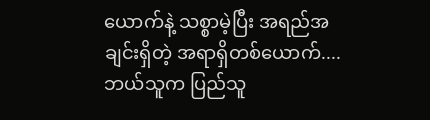ယောက်နဲ့ သစ္စာမဲ့ပြီး အရည်အချင်းရှိတဲ့ အရာရှိတစ်ယောက်....ဘယ်သူက ပြည်သူ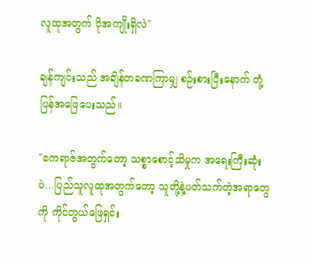လူထုအတွက် ပိုအကျိုးရှိလဲ"

ချန်ကျင်းသည် အချိန်တခဏကြာမျှ စဉ်းစားပြီးနောက် တုံ့ပြန်အဖြေပေးသည်။

"ဧကရာဇ်အတွက်တော့ သစ္စာစောင့်သိမှုက အရေးကြီးဆုံးပဲ...ပြည်သူလူထုအတွက်တော့ သူတို့နဲ့ပတ်သက်တဲ့အရာတွေကို ကိုင်တွယ်ဖြေရှင်း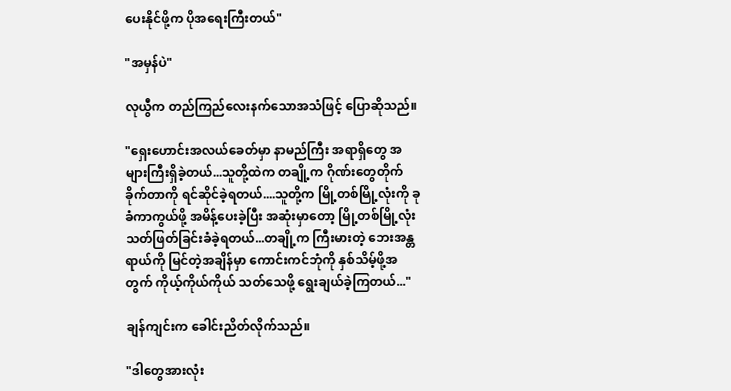ပေးနိုင်ဖို့က ပိုအရေးကြီးတယ်"

"အမှန်ပဲ"

လုယွီက တည်ကြည်လေးနက်သောအသံဖြင့် ပြောဆိုသည်။

"ရှေးဟောင်းအလယ်ခေတ်မှာ နာမည်ကြီး အရာရှိတွေ အများကြီးရှိခဲ့တယ်...သူတို့ထဲက တချို့က ဂိုဏ်းတွေတိုက်ခိုက်တာကို ရင်ဆိုင်ခဲ့ရတယ်....သူတို့က မြို့တစ်မြို့လုံးကို ခုခံကာကွယ်ဖို့ အမိန့်ပေးခဲ့ပြီး အဆုံးမှာတော့ မြို့တစ်မြို့လုံး သတ်ဖြတ်ခြင်းခံခဲ့ရတယ်...တချို့က ကြီးမားတဲ့ ဘေးအန္တရာယ်ကို မြင်တဲ့အချိန်မှာ ကောင်းကင်ဘုံကို နှစ်သိမ့်ဖို့အတွက် ကိုယ့်ကိုယ်ကိုယ် သတ်သေဖို့ ရွေးချယ်ခဲ့ကြတယ်..."

ချန်ကျင်းက ခေါင်းညိတ်လိုက်သည်။

"ဒါတွေအားလုံး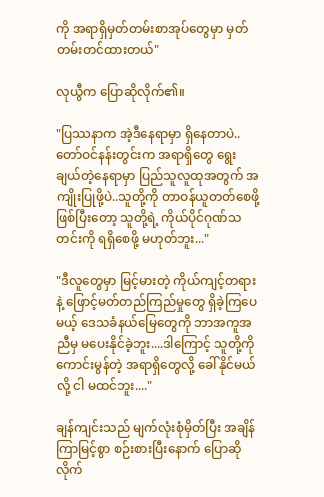ကို အရာရှိမှတ်တမ်းစာအုပ်တွေမှာ မှတ်တမ်းတင်ထားတယ်"

လုယွီက ပြောဆိုလိုက်၏။

"ပြဿနာက အဲ့ဒီနေရာမှာ ရှိနေတာပဲ.. တော်ဝင်နန်းတွင်းက အရာရှိတွေ ရွေးချယ်တဲ့နေရာမှာ ပြည်သူလူထုအတွက် အကျိုးပြုဖို့ပဲ..သူတို့ကို တာဝန်ယူတတ်စေဖို့ ဖြစ်ပြီးတော့ သူတို့ရဲ့ ကိုယ်ပိုင်ဂုဏ်သတင်းကို ရရှိစေဖို့ မဟုတ်ဘူး..."

"ဒီလူတွေမှာ မြင့်မားတဲ့ ကိုယ်ကျင့်တရားနဲ့ ဖြောင့်မတ်တည်ကြည်မှုတွေ ရှိခဲ့ကြပေမယ့် ဒေသခံနယ်မြေတွေကို ဘာအကူအညီမှ မပေးနိုင်ခဲ့ဘူး....ဒါကြောင့် သူတို့ကို ကောင်းမွန်တဲ့ အရာရှိတွေလို့ ခေါ်နိုင်မယ်လို့ ငါ မထင်ဘူး...."

ချန်ကျင်းသည် မျက်လုံးစုံမှိတ်ပြီး အချိန်ကြာမြင့်စွာ စဉ်းစားပြီးနောက် ပြောဆိုလိုက်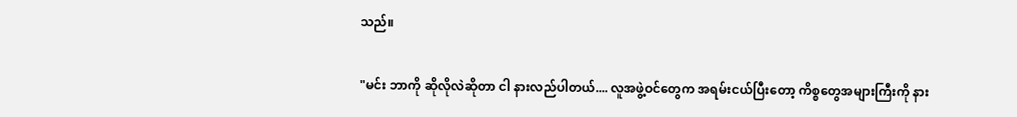သည်။

"မင်း ဘာကို ဆိုလိုလဲဆိုတာ ငါ နားလည်ပါတယ်.... လူအဖွဲ့ဝင်တွေက အရမ်းငယ်ပြီးတော့ ကိစ္စတွေအများကြီးကို နား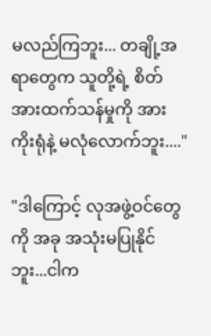မလည်ကြဘူး... တချို့အရာတွေက သူတို့ရဲ့ စိတ်အားထက်သန်မှုကို အားကိုးရုံနဲ့ မလုံလောက်ဘူး...."

"ဒါကြောင့် လုအဖွဲ့ဝင်တွေကို အခု အသုံးမပြုနိုင်ဘူး...ငါက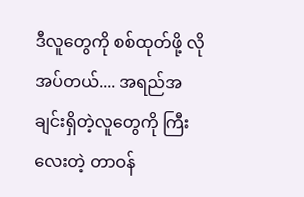ဒီလူတွေကို စစ်ထုတ်ဖို့ လိုအပ်တယ်.... အရည်အချင်းရှိတဲ့လူတွေကို ကြီးလေးတဲ့ တာဝန်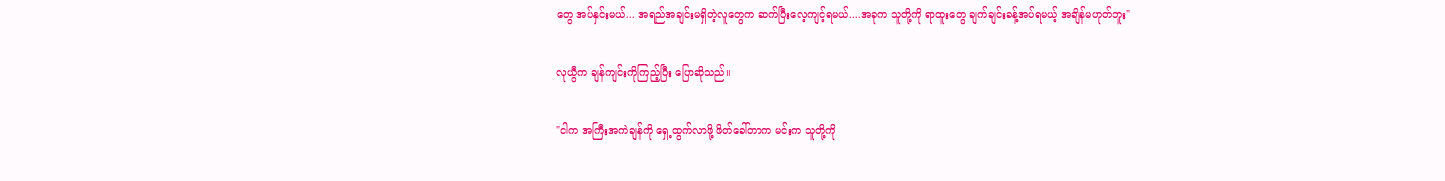တွေ အပ်နှင်းမယ်... အရည်အချင်းမရှိတဲ့လူတွေက ဆက်ပြီးလေ့ကျင့်ရမယ်....အခုက သူတို့ကို ရာထူးတွေ ချက်ချင်းခန့်အပ်ရမယ့် အချိန်မဟုတ်ဘူး"

လုယွီက ချန်ကျင်းကိုကြည့်ပြီး ပြောဆိုသည်။

"ငါက အကြီးအကဲချန်ကို ရှေ့ထွက်လာဖို့ ဖိတ်ခေါ်တာက မင်းက သူတို့ကို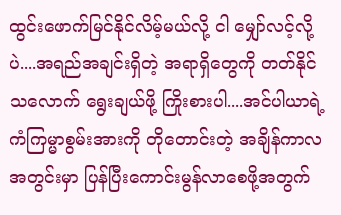ထွင်းဖောက်မြင်နိုင်လိမ့်မယ်လို့ ငါ မျှော်လင့်လို့ပဲ....အရည်အချင်းရှိတဲ့ အရာရှိတွေကို တတ်နိုင်သလောက် ရွေးချယ်ဖို့ ကြိုးစားပါ....အင်ပါယာရဲ့ကံကြမ္မာစွမ်းအားကို တိုတောင်းတဲ့ အချိန်ကာလအတွင်းမှာ ပြန်ပြီးကောင်းမွန်လာစေဖို့အတွက်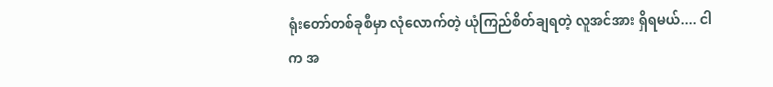ရုံးတော်တစ်ခုစီမှာ လုံလောက်တဲ့ ယုံကြည်စိတ်ချရတဲ့ လူအင်အား ရှိရမယ်.... ငါက အ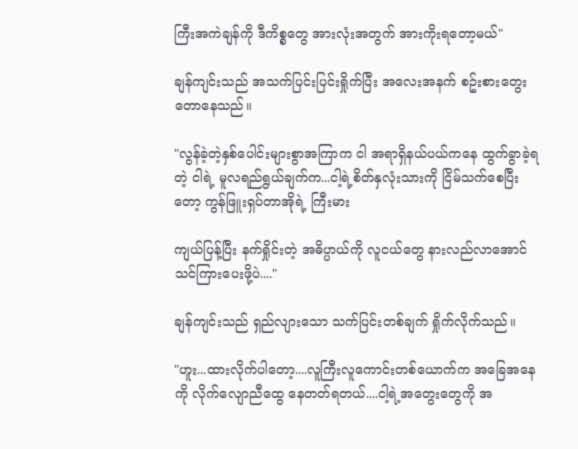ကြီးအကဲချန်ကို ဒီကိစ္စတွေ အားလုံးအတွက် အားကိုးရတော့မယ်"

ချန်ကျင်းသည် အသက်ပြင်းပြင်းရှိုက်ပြီး အလေးအနက် စဥ်းစားတွေးတောနေသည်။

"လွန်ခဲ့တဲ့နှစ်ပေါင်းများစွာအကြာက ငါ အရာရှိနယ်ပယ်ကနေ ထွက်ခွာခဲ့ရတဲ့ ငါရဲ့ မူလရည်ရွယ်ချက်က...ငါ့ရဲ့စိတ်နှလုံးသားကို ငြိမ်သက်စေပြီးတော့ ကွန်ဖြူးရှပ်တာအိုရဲ့ ကြီးမား

ကျယ်ပြန့်ပြီး နက်ရှိုင်းတဲ့ အဓိပ္ပာယ်ကို လူငယ်တွေ နားလည်လာအောင် သင်ကြားပေးဖို့ပဲ...."

ချန်ကျင်းသည် ရှည်လျားသော သက်ပြင်းတစ်ချက် ရှိုက်လိုက်သည်။

"ဟူး...ထားလိုက်ပါတော့....လူကြီးလူကောင်းတစ်ယောက်က အခြေအနေကို လိုက်လျောညီထွေ နေတတ်ရတယ်....ငါ့ရဲ့အတွေးတွေကို အ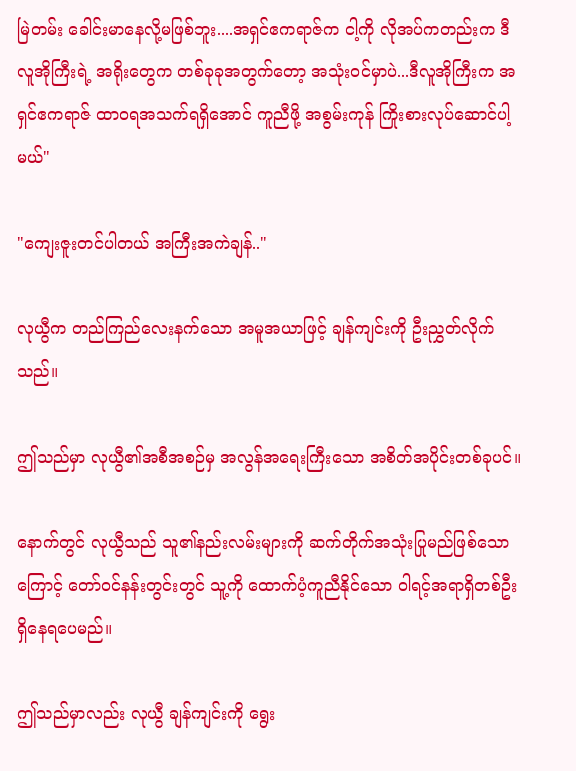မြဲတမ်း ခေါင်းမာနေလို့မဖြစ်ဘူး....အရှင်ဧကရာဇ်က ငါ့ကို လိုအပ်ကတည်းက ဒီလူအိုကြီးရဲ့ အရိုးတွေက တစ်ခုခုအတွက်တော့ အသုံးဝင်မှာပဲ...ဒီလူအိုကြီးက အရှင်ဧကရာဇ် ထာဝရအသက်ရရှိအောင် ကူညီဖို့ အစွမ်းကုန် ကြိုးစားလုပ်ဆောင်ပါ့မယ်"

"ကျေးဇူးတင်ပါတယ် အကြီးအကဲချန်.."

လုယွီက တည်ကြည်လေးနက်သော အမူအယာဖြင့် ချန်ကျင်းကို ဦးညွှတ်လိုက်သည်။

ဤသည်မှာ လုယွီ၏အစီအစဉ်မှ အလွန်အရေးကြီးသော အစိတ်အပိုင်းတစ်ခုပင်။

နောက်တွင် လုယွီသည် သူ၏နည်းလမ်းများကို ဆက်တိုက်အသုံးပြုမည်ဖြစ်သောကြောင့် တော်ဝင်နန်းတွင်းတွင် သူ့ကို ထောက်ပံ့ကူညီနိုင်သော ဝါရင့်အရာရှိတစ်ဦး ရှိနေရပေမည်။

ဤသည်မှာလည်း လုယွီ ချန်ကျင်းကို ရွေး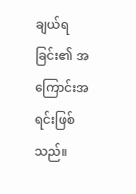ချယ်ရခြင်း၏ အကြောင်းအရင်းဖြစ်သည်။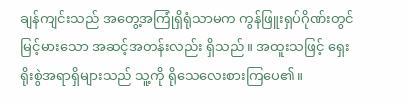ချန်ကျင်းသည် အတွေ့အကြုံရှိရုံသာမက ကွန်ဖြူးရှပ်ဂိုဏ်းတွင် မြင့်မားသော အဆင့်အတန်းလည်း ရှိသည်။ အထူးသဖြင့် ရှေးရိုးစွဲအရာရှိများသည် သူ့ကို ရိုသေလေးစားကြပေ၏။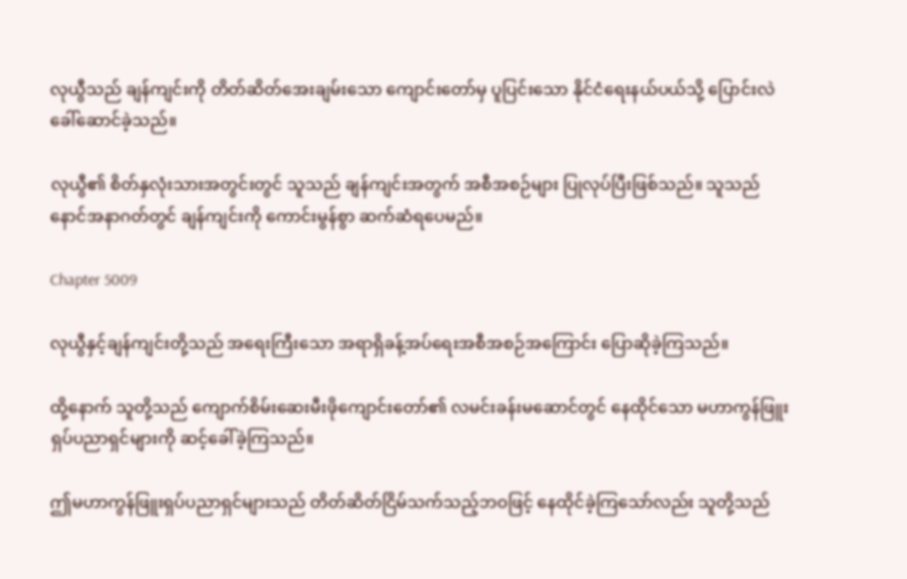လုယွီသည် ချန်ကျင်းကို တိတ်ဆိတ်အေးချမ်းသော ကျောင်းတော်မှ ပူပြင်းသော နိုင်ငံရေးနယ်ပယ်သို့ ပြောင်းလဲခေါ်ဆောင်ခဲ့သည်။

လုယွီ၏ စိတ်နှလုံးသားအတွင်းတွင် သူသည် ချန်ကျင်းအတွက် အစီအစဉ်များ ပြုလုပ်ပြီးဖြစ်သည်။ သူသည် နောင်အနာဂတ်တွင် ချန်ကျင်းကို ကောင်းမွန်စွာ ဆက်ဆံရပေမည်။

Chapter 5009

လုယွီနှင့်ချန်ကျင်းတို့သည် အရေးကြီးသော အရာရှိခန့်အပ်ရေးအစီအစဉ်အကြောင်း ပြောဆိုခဲ့ကြသည်။

ထို့နောက် သူတို့သည် ကျောက်စိမ်းဆေးမီးဖိုကျောင်းတော်၏ လမင်းခန်းမဆောင်တွင် နေထိုင်သော မဟာကွန်ဖြူးရှပ်ပညာရှင်များကို ဆင့်ခေါ်ခဲ့ကြသည်။

ဤမဟာကွန်ဖြူးရှပ်ပညာရှင်များသည် တိတ်ဆိတ်ငြိမ်သက်သည့်ဘဝဖြင့် နေထိုင်ခဲ့ကြသော်လည်း သူတို့သည်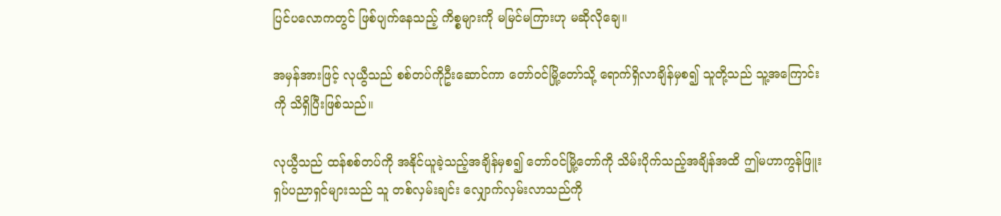ပြင်ပလောကတွင် ဖြစ်ပျက်နေသည့် ကိစ္စများကို မမြင်မကြားဟု မဆိုလိုချေ။

အမှန်အားဖြင့် လုယွီသည် စစ်တပ်ကိုဦးဆောင်ကာ တော်ဝင်မြို့တော်သို့ ရောက်ရှိလာချိန်မှစ၍ သူတို့သည် သူ့အကြောင်းကို သိရှိပြီးဖြစ်သည်။

လုယွီသည် ထန်စစ်တပ်ကို အနိုင်ယူခဲ့သည့်အချိန်မှစ၍ တော်ဝင်မြို့တော်ကို သိမ်းပိုက်သည့်အချိန်အထိ ဤမဟာကွန်ဖြူးရှပ်ပညာရှင်များသည် သူ တစ်လှမ်းချင်း လျှောက်လှမ်းလာသည်ကို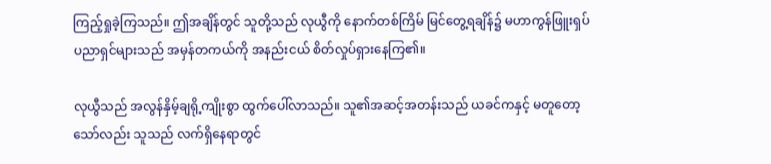ကြည့်ရှုခဲ့ကြသည်။ ဤအချိန်တွင် သူတို့သည် လုယွီကို နောက်တစ်ကြိမ် မြင်တွေ့ရချိန်၌ မဟာကွန်ဖြူးရှပ်ပညာရှင်များသည် အမှန်တကယ်ကို အနည်းငယ် စိတ်လှုပ်ရှားနေကြ၏။

လုယွီသည် အလွန်နှိမ့်ချရို့ကျိုးစွာ ထွက်ပေါ်လာသည်။ သူ၏အဆင့်အတန်းသည် ယခင်ကနှင့် မတူတော့သော်လည်း သူသည် လက်ရှိနေရာတွင်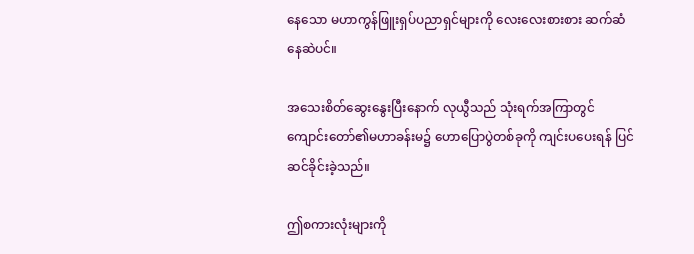နေသော မဟာကွန်ဖြူးရှပ်ပညာရှင်များကို လေးလေးစားစား ဆက်ဆံနေဆဲပင်။

အသေးစိတ်ဆွေးနွေးပြီးနောက် လုယွီသည် သုံးရက်အကြာတွင် ကျောင်းတော်၏မဟာခန်းမ၌ ဟောပြောပွဲတစ်ခုကို ကျင်းပပေးရန် ပြင်ဆင်ခိုင်းခဲ့သည်။

ဤစကားလုံးများကို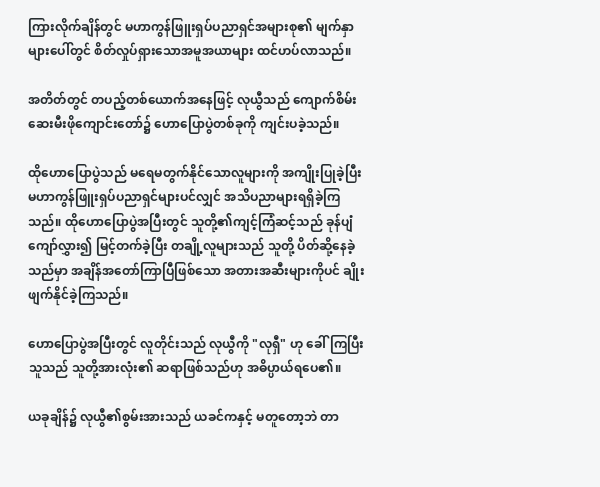ကြားလိုက်ချိန်တွင် မဟာကွန်ဖြူးရှပ်ပညာရှင်အများစု၏ မျက်နှာများပေါ်တွင် စိတ်လှုပ်ရှားသောအမူအယာများ ထင်ဟပ်လာသည်။

အတိတ်တွင် တပည့်တစ်ယောက်အနေဖြင့် လုယွီသည် ကျောက်စိမ်းဆေးမီးဖိုကျောင်းတော်၌ ဟောပြောပွဲတစ်ခုကို ကျင်းပခဲ့သည်။

ထိုဟောပြောပွဲသည် မရေမတွက်နိုင်သောလူများကို အကျိုးပြုခဲ့ပြီး မဟာကွန်ဖြူးရှပ်ပညာရှင်များပင်လျှင် အသိပညာများရရှိခဲ့ကြသည်။ ထိုဟောပြောပွဲအပြီးတွင် သူတို့၏ကျင့်ကြံဆင့်သည် ခုန်ပျံကျော်လွှား၍ မြင့်တက်ခဲ့ပြီး တချို့လူများသည် သူတို့ ပိတ်ဆို့နေခဲ့သည်မှာ အချိန်အတော်ကြာပြီဖြစ်သော အတားအဆီးများကိုပင် ချိုးဖျက်နိုင်ခဲ့ကြသည်။

ဟောပြောပွဲအပြီးတွင် လူတိုင်းသည် လုယွီကို "လုရှီ" ဟု ခေါ်ကြပြီး သူသည် သူတို့အားလုံး၏ ဆရာဖြစ်သည်ဟု အဓိပ္ပာယ်ရပေ၏။

ယခုချိန်၌ လုယွီ၏စွမ်းအားသည် ယခင်ကနှင့် မတူတော့ဘဲ တာ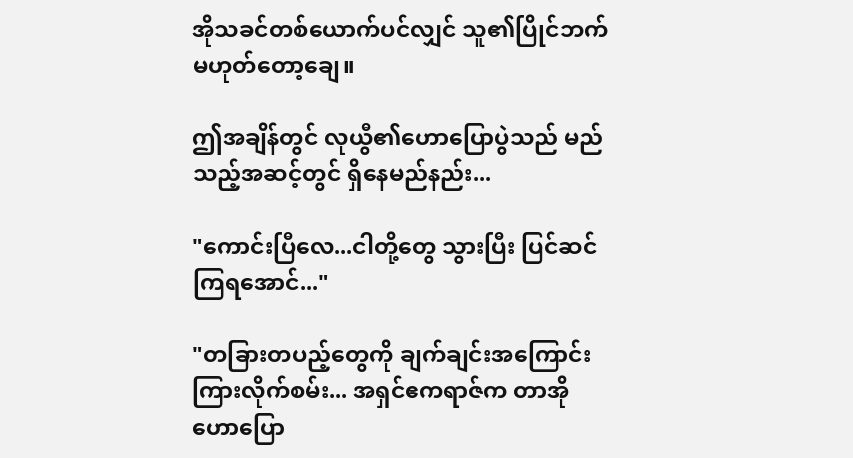အိုသခင်တစ်ယောက်ပင်လျှင် သူ၏ပြိုင်ဘက် မဟုတ်တော့ချေ။

ဤအချိန်တွင် လုယွီ၏ဟောပြောပွဲသည် မည်သည့်အဆင့်တွင် ရှိနေမည်နည်း...

"ကောင်းပြီလေ...ငါတို့တွေ သွားပြီး ပြင်ဆင်ကြရအောင်..."

"တခြားတပည့်တွေကို ချက်ချင်းအကြောင်းကြားလိုက်စမ်း... အရှင်ဧကရာဇ်က တာအိုဟောပြော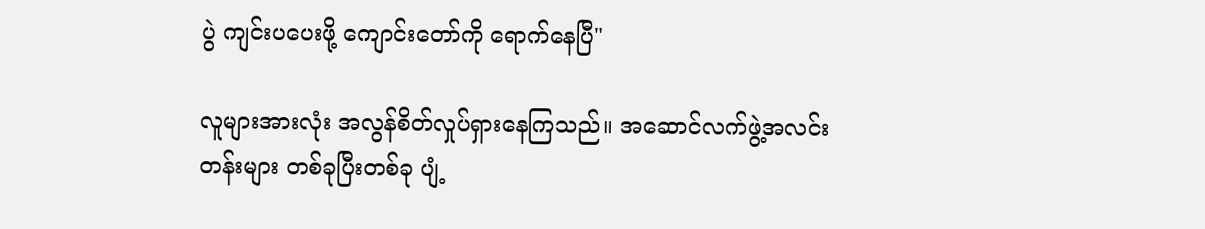ပွဲ ကျင်းပပေးဖို့ ကျောင်းတော်ကို ရောက်နေပြီ"

လူများအားလုံး အလွန်စိတ်လှုပ်ရှားနေကြသည်။ အဆောင်လက်ဖွဲ့အလင်းတန်းများ တစ်ခုပြီးတစ်ခု ပျံ့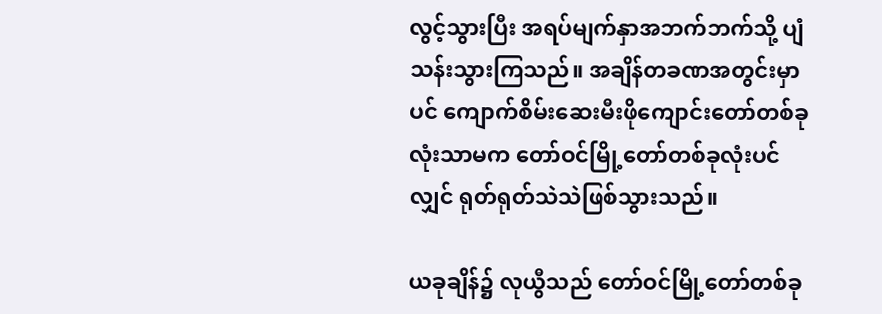လွင့်သွားပြီး အရပ်မျက်နှာအဘက်ဘက်သို့ ပျံသန်းသွားကြသည်။ အချိန်တခဏအတွင်းမှာပင် ကျောက်စိမ်းဆေးမီးဖိုကျောင်းတော်တစ်ခုလုံးသာမက တော်ဝင်မြို့တော်တစ်ခုလုံးပင်လျှင် ရုတ်ရုတ်သဲသဲဖြစ်သွားသည်။

ယခုချိန်၌ လုယွီသည် တော်ဝင်မြို့တော်တစ်ခု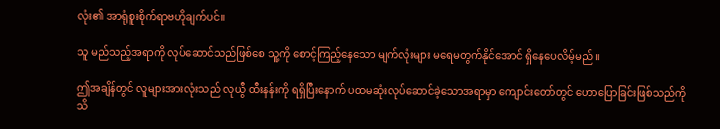လုံး၏ အာရုံစူးစိုက်ရာဗဟိုချက်ပင်။

သူ မည်သည့်အရာကို လုပ်ဆောင်သည်ဖြစ်စေ သူ့ကို စောင့်ကြည့်နေသော မျက်လုံးများ မရေမတွက်နိုင်အောင် ရှိနေပေလိမ့်မည်။

ဤအချိန်တွင် လူများအားလုံးသည် လုယွီ ထီးနန်းကို ရရှိပြီးနောက် ပထမဆုံးလုပ်ဆောင်ခဲ့သောအရာမှာ ကျောင်းတော်တွင် ဟောပြောခြင်းဖြစ်သည်ကို သိ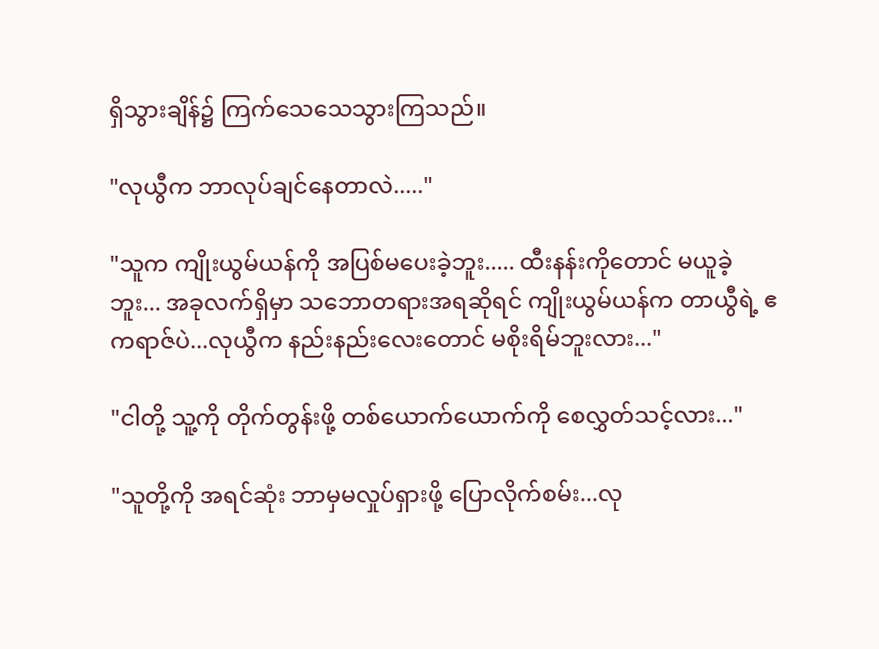ရှိသွားချိန်၌ ကြက်သေသေသွားကြသည်။

"လုယွီက ဘာလုပ်ချင်နေတာလဲ....."

"သူက ကျိုးယွမ်ယန်ကို အပြစ်မပေးခဲ့ဘူး..... ထီးနန်းကိုတောင် မယူခဲ့ဘူး... အခုလက်ရှိမှာ သဘောတရားအရဆိုရင် ကျိုးယွမ်ယန်က တာယွီရဲ့ ဧကရာဇ်ပဲ...လုယွီက နည်းနည်းလေးတောင် မစိုးရိမ်ဘူးလား..."

"ငါတို့ သူ့ကို တိုက်တွန်းဖို့ တစ်ယောက်ယောက်ကို စေလွှတ်သင့်လား..."

"သူတို့ကို အရင်ဆုံး ဘာမှမလှုပ်ရှားဖို့ ပြောလိုက်စမ်း...လု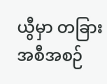ယွီမှာ တခြားအစီအစဉ်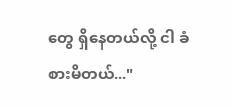တွေ ရှိနေတယ်လို့ ငါ ခံစားမိတယ်..."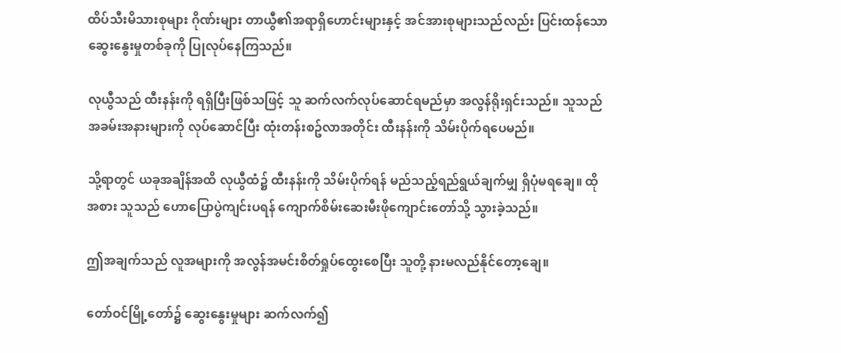ထိပ်သီးမိသားစုများ ဂိုဏ်းများ တာယွီ၏အရာရှိဟောင်းများနှင့် အင်အားစုများသည်လည်း ပြင်းထန်သော ဆွေးနွေးမှုတစ်ခုကို ပြုလုပ်နေကြသည်။

လုယွီသည် ထီးနန်းကို ရရှိပြီးဖြစ်သဖြင့် သူ ဆက်လက်လုပ်ဆောင်ရမည်မှာ အလွန်ရိုးရှင်းသည်။ သူသည် အခမ်းအနားများကို လုပ်ဆောင်ပြီး ထုံးတန်းစဥ်လာအတိုင်း ထီးနန်းကို သိမ်းပိုက်ရပေမည်။

သို့ရာတွင် ယခုအချိန်အထိ လုယွီထံ၌ ထီးနန်းကို သိမ်းပိုက်ရန် မည်သည့်ရည်ရွယ်ချက်မျှ ရှိပုံမရချေ။ ထိုအစား သူသည် ဟောပြောပွဲကျင်းပရန် ကျောက်စိမ်းဆေးမီးဖိုကျောင်းတော်သို့ သွားခဲ့သည်။

ဤအချက်သည် လူအများကို အလွန်အမင်းစိတ်ရှုပ်ထွေးစေပြီး သူတို့ နားမလည်နိုင်တော့ချေ။

တော်ဝင်မြို့တော်၌ ဆွေးနွေးမှုများ ဆက်လက်၍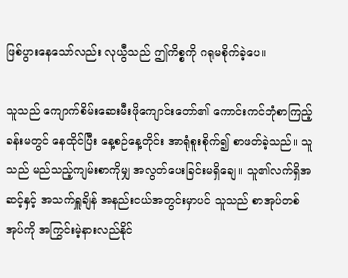ဖြစ်ပွားနေသော်လည်း လုယွီသည် ဤကိစ္စကို ဂရုမစိုက်ခဲ့ပေ။

သူသည် ကျောက်စိမ်းဆေးမီးဖိုကျောင်းတော်၏ ကောင်းကင်ဘုံစာကြည့်ခန်းမတွင် နေထိုင်ပြီး နေ့စဉ်နေ့တိုင်း အာရုံစူးစိုက်၍ စာဖတ်ခဲ့သည်။ သူသည် မည်သည့်ကျမ်းစာကိုမျှ အလွတ်ပေးခြင်းမရှိချေ။ သူ၏လက်ရှိအဆင့်နှင့် အသက်ရှူချိန် အနည်းငယ်အတွင်းမှာပင် သူသည် စာအုပ်တစ်အုပ်ကို အကြွင်းမဲ့နားလည်နိုင်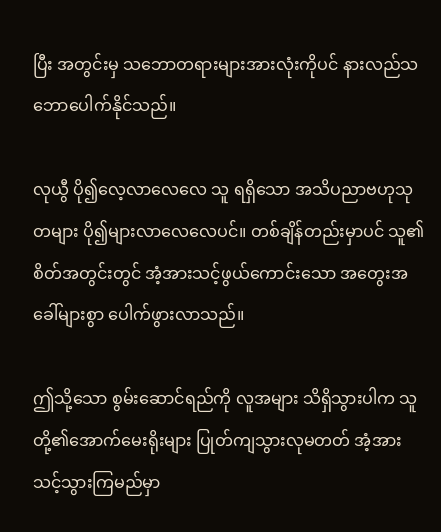ပြီး အတွင်းမှ သဘောတရားများအားလုံးကိုပင် နားလည်သဘောပေါက်နိုင်သည်။

လုယွီ ပို၍လေ့လာလေလေ သူ ရရှိသော အသိပညာဗဟုသုတများ ပို၍များလာလေလေပင်။ တစ်ချိန်တည်းမှာပင် သူ၏စိတ်အတွင်းတွင် အံ့အားသင့်ဖွယ်ကောင်းသော အတွေးအခေါ်များစွာ ပေါက်ဖွားလာသည်။

ဤသို့သော စွမ်းဆောင်ရည်ကို လူအများ သိရှိသွားပါက သူတို့၏အောက်မေးရိုးများ ပြုတ်ကျသွားလုမတတ် အံ့အားသင့်သွားကြမည်မှာ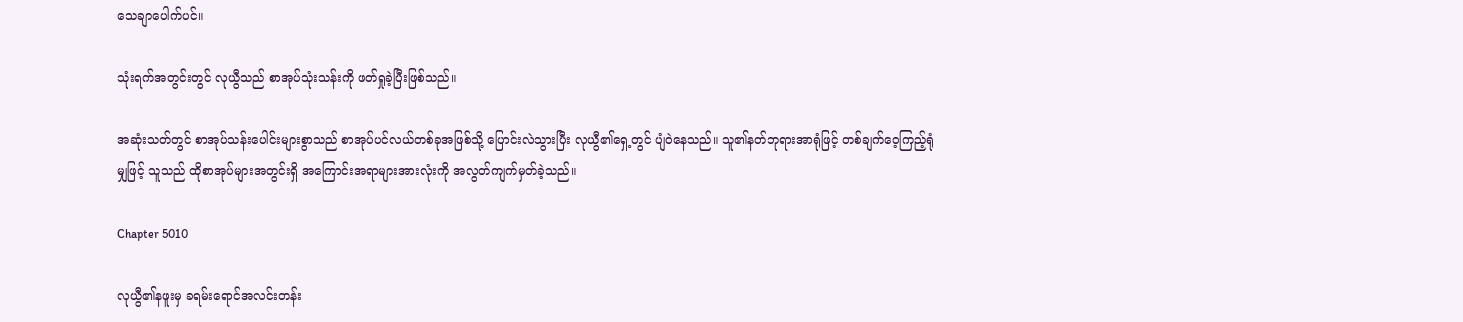သေချာပေါက်ပင်။

သုံးရက်အတွင်းတွင် လုယွီသည် စာအုပ်သုံးသန်းကို ဖတ်ရှုခဲ့ပြီးဖြစ်သည်။

အဆုံးသတ်တွင် စာအုပ်သန်းပေါင်းများစွာသည် စာအုပ်ပင်လယ်တစ်ခုအဖြစ်သို့ ပြောင်းလဲသွားပြီး လုယွီ၏ရှေ့တွင် ပျံဝဲနေသည်။ သူ၏နတ်ဘုရားအာရုံဖြင့် တစ်ချက်ဝေ့ကြည့်ရုံမျှဖြင့် သူသည် ထိုစာအုပ်များအတွင်းရှိ အကြောင်းအရာများအားလုံးကို အလွတ်ကျက်မှတ်ခဲ့သည်။

Chapter 5010

လုယွီ၏နဖူးမှ ခရမ်းရောင်အလင်းတန်း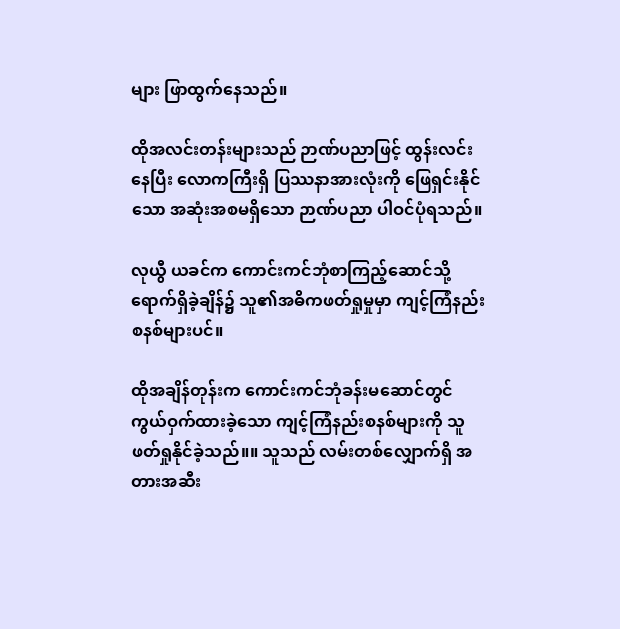များ ဖြာထွက်နေသည်။

ထိုအလင်းတန်းများသည် ဉာဏ်ပညာဖြင့် ထွန်းလင်းနေပြီး လောကကြီးရှိ ပြဿနာအားလုံးကို ဖြေရှင်းနိုင်သော အဆုံးအစမရှိသော ဉာဏ်ပညာ ပါဝင်ပုံရသည်။

လုယွီ ယခင်က ကောင်းကင်ဘုံစာကြည့်ဆောင်သို့ ရောက်ရှိခဲ့ချိန်၌ သူ၏အဓိကဖတ်ရှုမှုမှာ ကျင့်ကြံနည်းစနစ်များပင်။

ထိုအချိန်တုန်းက ကောင်းကင်ဘုံခန်းမဆောင်တွင် ကွယ်ဝှက်ထားခဲ့သော ကျင့်ကြံနည်းစနစ်များကို သူ ဖတ်ရှုနိုင်ခဲ့သည်။။ သူသည် လမ်းတစ်လျှောက်ရှိ အတားအဆီး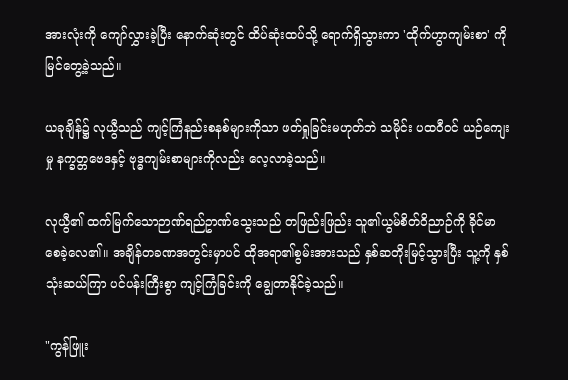အားလုံးကို ကျော်လွှားခဲ့ပြီး နောက်ဆုံးတွင် ထိပ်ဆုံးထပ်သို့ ရောက်ရှိသွားကာ 'ထိုက်ဟွာကျမ်းစာ' ကို မြင်တွေ့ခဲ့သည်။

ယခုချိန်၌ လုယွီသည် ကျင့်ကြံနည်းစနစ်များကိုသာ ဖတ်ရှုခြင်းမဟုတ်ဘဲ သမိုင်း ပထဝီဝင် ယဉ်ကျေးမှု နက္ခတ္တဗေဒနှင့် ဗုဒ္ဓကျမ်းစာများကိုလည်း လေ့လာခဲ့သည်။

လုယွီ၏ ထက်မြက်သောဉာဏ်ရည်ဥာဏ်သွေးသည် တဖြည်းဖြည်း သူ၏ယွမ်စိတ်ဝိညာဉ်ကို ခိုင်မာစေခဲ့လေ၏။ အချိန်တခဏအတွင်းမှာပင် ထိုအရာ၏စွမ်းအားသည် နှစ်ဆတိုးမြင့်သွားပြီး သူ့ကို နှစ်သုံးဆယ်ကြာ ပင်ပန်းကြီးစွာ ကျင့်ကြံခြင်းကို ချွေတာနိုင်ခဲ့သည်။

"ကွန်ဖြူး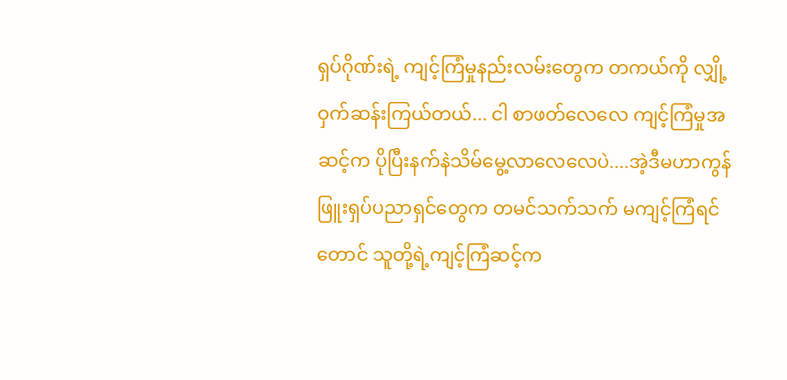ရှပ်ဂိုဏ်းရဲ့ ကျင့်ကြံမှုနည်းလမ်းတွေက တကယ်ကို လျှို့ဝှက်ဆန်းကြယ်တယ်... ငါ စာဖတ်လေလေ ကျင့်ကြံမှုအဆင့်က ပိုပြီးနက်နဲသိမ်မွေ့လာလေလေပဲ....အဲ့ဒီမဟာကွန်ဖြူးရှပ်ပညာရှင်တွေက တမင်သက်သက် မကျင့်ကြံရင်တောင် သူတို့ရဲ့ကျင့်ကြံဆင့်က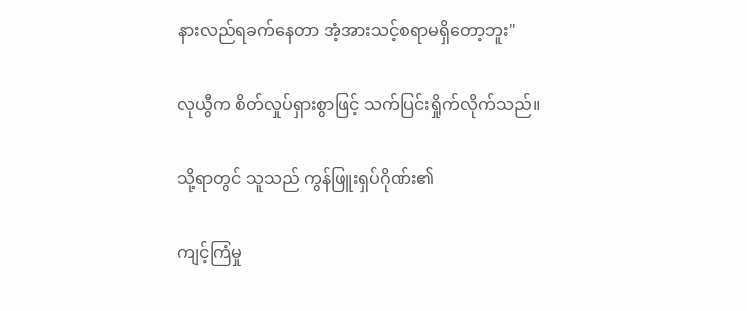နားလည်ရခက်နေတာ အံ့အားသင့်စရာမရှိတော့ဘူး"

လုယွီက စိတ်လှုပ်ရှားစွာဖြင့် သက်ပြင်းရှိုက်လိုက်သည်။

သို့ရာတွင် သူသည် ကွန်ဖြူးရှပ်ဂိုဏ်း၏

ကျင့်ကြံမှု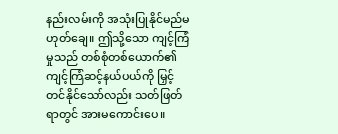နည်းလမ်းကို အသုံးပြုနိုင်မည်မဟုတ်ချေ။ ဤသို့သော ကျင့်ကြံမှုသည် တစ်စုံတစ်ယောက်၏ ကျင့်ကြံဆင့်နယ်ပယ်ကို မြှင့်တင်နိုင်သော်လည်း သတ်ဖြတ်ရာတွင် အားမကောင်းပေ။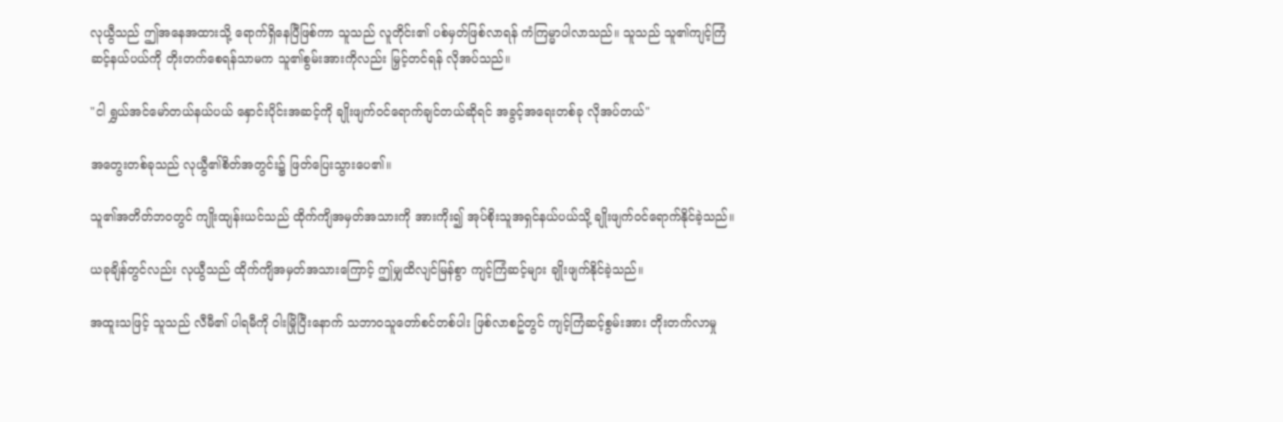လုယွီသည် ဤအနေအထားသို့ ရောက်ရှိနေပြီဖြစ်ကာ သူသည် လူတိုင်း၏ ပစ်မှတ်ဖြစ်လာရန် ကံကြမ္မာပါလာသည်။ သူသည် သူ၏ကျင့်ကြံဆင့်နယ်ပယ်ကို တိုးတက်စေရန်သာမက သူ၏စွမ်းအားကိုလည်း မြှင့်တင်ရန် လိုအပ်သည်။

"ငါ ရွှယ်အင်မော်တယ်နယ်ပယ် နှောင်းပိုင်းအဆင့်ကို ချိုးဖျက်ဝင်ရောက်ချင်တယ်ဆိုရင် အခွင့်အရေးတစ်ခု လိုအပ်တယ်"

အတွေးတစ်ခုသည် လုယွီ၏စိတ်အတွင်း၌ ဖြတ်ပြေးသွားပေ၏။

သူ၏အတိတ်ဘဝတွင် ကျိုးထျန်းယင်သည် ထိုက်ကျိအမှတ်အသားကို အားကိုး၍ အုပ်စိုးသူအရှင်နယ်ပယ်သို့ ချိုးဖျက်ဝင်ရောက်နိုင်ခဲ့သည်။

ယခုချိန်တွင်လည်း လုယွီသည် ထိုက်ကျိအမှတ်အသားကြောင့် ဤမျှထိလျင်မြန်စွာ ကျင့်ကြံဆင့်များ ချိုးဖျက်နိုင်ခဲ့သည်။

အထူးသဖြင့် သူသည် လီမီ၏ ပါရမီကို ဝါးမြိုပြီးနောက် သဘာဝသူတော်စင်တစ်ပါး ဖြစ်လာစဥ်တွင် ကျင့်ကြံဆင့်စွမ်းအား တိုးတက်လာမှု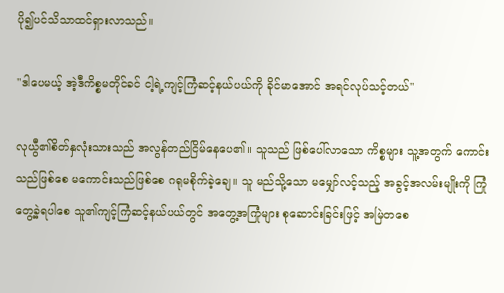ပို၍ပင်သိသာထင်ရှားလာသည်။

"ဒါပေမယ့် အဲ့ဒီကိစ္စမတိုင်ခင် ငါ့ရဲ့ကျင့်ကြံဆင့်နယ်ပယ်ကို ခိုင်မာအောင် အရင်လုပ်သင့်တယ်"

လုယွီ၏စိတ်နှလုံးသားသည် အလွန်တည်ငြိမ်နေပေ၏။ သူသည် ဖြစ်ပေါ်လာသော ကိစ္စများ သူ့အတွက် ကောင်းသည်ဖြစ်စေ မကောင်းသည်ဖြစ်စေ ဂရုမစိုက်ခဲ့ချေ။ သူ မည်သို့သော မမျှော်လင့်သည့် အခွင့်အလမ်းမျိုးကို ကြုံတွေ့ခဲ့ရပါစေ သူ၏ကျင့်ကြံဆင့်နယ်ပယ်တွင် အတွေ့အကြုံများ စုဆောင်းခြင်းဖြင့် အမြဲတစေ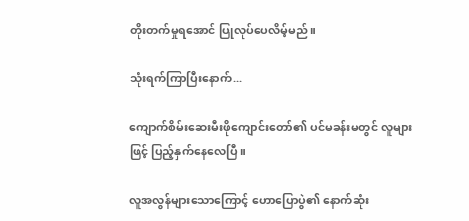တိုးတက်မှုရအောင် ပြုလုပ်ပေလိမ့်မည်။

သုံးရက်ကြာပြီးနောက်...

ကျောက်စိမ်းဆေးမီးဖိုကျောင်းတော်၏ ပင်မခန်းမတွင် လူများဖြင့် ပြည့်နှက်နေလေပြီ။

လူအလွန်များသောကြောင့် ဟောပြောပွဲ၏ နောက်ဆုံး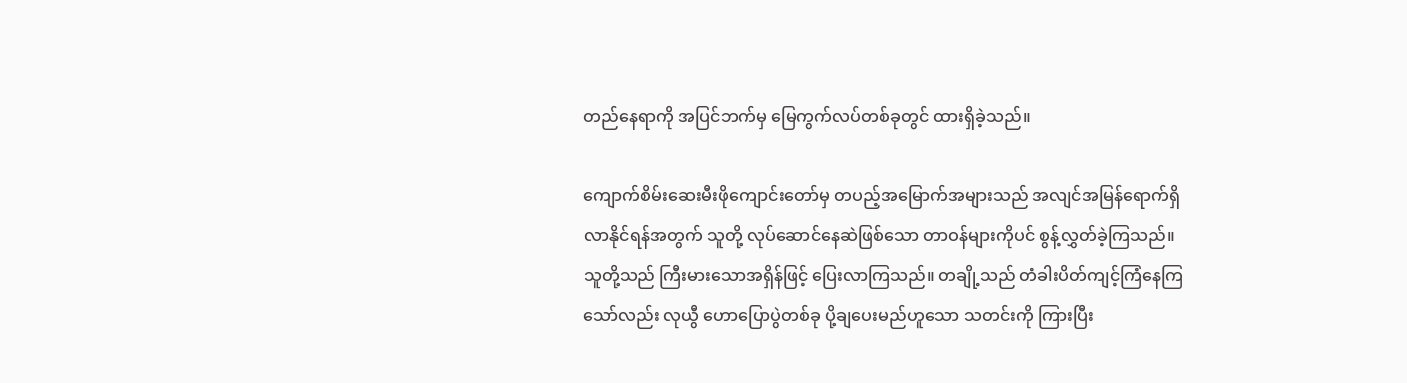တည်နေရာကို အပြင်ဘက်မှ မြေကွက်လပ်တစ်ခုတွင် ထားရှိခဲ့သည်။

ကျောက်စိမ်းဆေးမီးဖိုကျောင်းတော်မှ တပည့်အမြောက်အများသည် အလျင်အမြန်ရောက်ရှိလာနိုင်ရန်အတွက် သူတို့ လုပ်ဆောင်နေဆဲဖြစ်သော တာဝန်များကိုပင် စွန့်လွှတ်ခဲ့ကြသည်။ သူတို့သည် ကြီးမားသောအရှိန်ဖြင့် ပြေးလာကြသည်။ တချို့သည် တံခါးပိတ်ကျင့်ကြံနေကြသော်လည်း လုယွီ ဟောပြောပွဲတစ်ခု ပို့ချပေးမည်ဟူသော သတင်းကို ကြားပြီး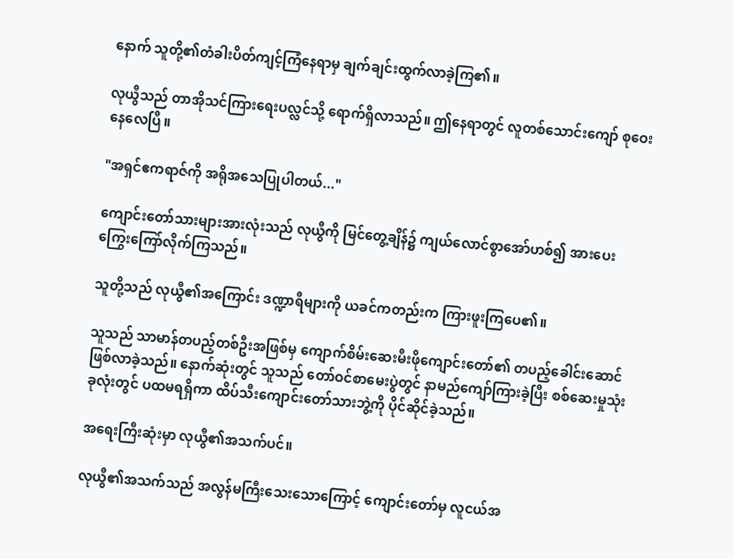နောက် သူတို့၏တံခါးပိတ်ကျင့်ကြံနေရာမှ ချက်ချင်းထွက်လာခဲ့ကြ၏။

လုယွီသည် တာအိုသင်ကြားရေးပလ္လင်သို့ ရောက်ရှိလာသည်။ ဤနေရာတွင် လူတစ်သောင်းကျော် စုဝေးနေလေပြီ။

"အရှင်ဧကရာဇ်ကို အရိုအသေပြုပါတယ်..."

ကျောင်းတော်သားများအားလုံးသည် လုယွီကို မြင်တွေ့ချိန်၌ ကျယ်လောင်စွာအော်ဟစ်၍ အားပေးကြွေးကြော်လိုက်ကြသည်။

သူတို့သည် လုယွီ၏အကြောင်း ဒဏ္ဍာရီများကို ယခင်ကတည်းက ကြားဖူးကြပေ၏။

သူသည် သာမာန်တပည့်တစ်ဦးအဖြစ်မှ ကျောက်စိမ်းဆေးမီးဖိုကျောင်းတော်၏ တပည့်ခေါင်းဆောင် ဖြစ်လာခဲ့သည်။ နောက်ဆုံးတွင် သူသည် တော်ဝင်စာမေးပွဲတွင် နာမည်ကျော်ကြားခဲ့ပြီး စစ်ဆေးမှုသုံးခုလုံးတွင် ပထမရရှိကာ ထိပ်သီးကျောင်းတော်သားဘွဲ့ကို ပိုင်ဆိုင်ခဲ့သည်။

အရေးကြီးဆုံးမှာ လုယွီ၏အသက်ပင်။

လုယွီ၏အသက်သည် အလွန်မကြီးသေးသောကြောင့် ကျောင်းတော်မှ လူငယ်အ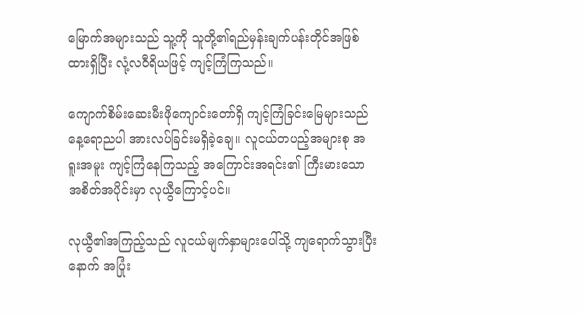မြောက်အများသည် သူ့ကို သူတို့၏ရည်မှန်းချက်ပန်းတိုင်အဖြစ် ထားရှိပြီး လုံ့လဝီရိယဖြင့် ကျင့်ကြံကြသည်။

ကျောက်စိမ်းဆေးမီးဖိုကျောင်းတော်ရှိ ကျင့်ကြံခြင်းမြေများသည် နေ့ရောညပါ အားလပ်ခြင်းမရှိခဲ့ချေ။ လူငယ်တပည့်အများစု အရူးအမူး ကျင့်ကြံနေကြသည့် အကြောင်းအရင်း၏ ကြီးမားသောအစိတ်အပိုင်းမှာ လုယွီကြောင့်ပင်။

လုယွီ၏အကြည့်သည် လူငယ်မျက်နှာများပေါ်သို့ ကျရောက်သွားပြီးနောက် အပြုံး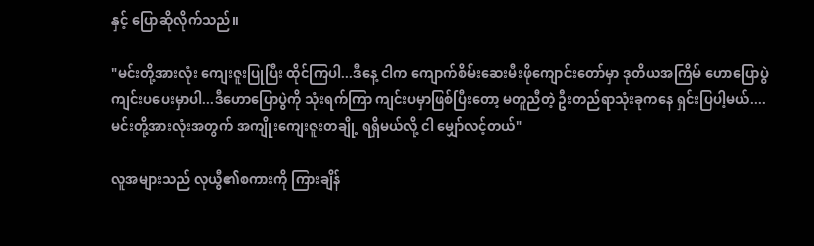နှင့် ပြောဆိုလိုက်သည်။

"မင်းတို့အားလုံး ကျေးဇူးပြုပြီး ထိုင်ကြပါ...ဒီနေ့ ငါက ကျောက်စိမ်းဆေးမီးဖိုကျောင်းတော်မှာ ဒုတိယအကြိမ် ဟောပြောပွဲ ကျင်းပပေးမှာပါ...ဒီဟောပြောပွဲကို သုံးရက်ကြာ ကျင်းပမှာဖြစ်ပြီးတော့ မတူညီတဲ့ ဦးတည်ရာသုံးခုကနေ ရှင်းပြပါ့မယ်.... မင်းတို့အားလုံးအတွက် အကျိုးကျေးဇူးတချို့ ရရှိမယ်လို့ ငါ မျှော်လင့်တယ်"

လူအများသည် လုယွီ၏စကားကို ကြားချိန်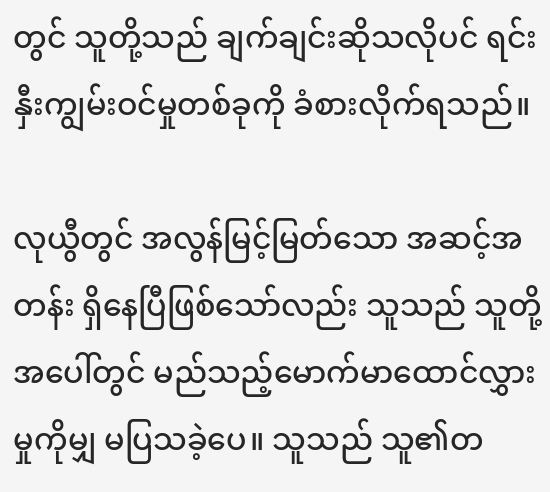တွင် သူတို့သည် ချက်ချင်းဆိုသလိုပင် ရင်းနှီးကျွမ်းဝင်မှုတစ်ခုကို ခံစားလိုက်ရသည်။

လုယွီတွင် အလွန်မြင့်မြတ်သော အဆင့်အတန်း ရှိနေပြီဖြစ်သော်လည်း သူသည် သူတို့အပေါ်တွင် မည်သည့်မောက်မာထောင်လွှားမှုကိုမျှ မပြသခဲ့ပေ။ သူသည် သူ၏တ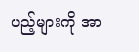ပည့်များကို အာ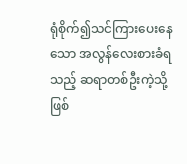ရုံစိုက်၍သင်ကြားပေးနေသော အလွန်လေးစားခံရသည့် ဆရာတစ်ဦးကဲ့သို့ ဖြစ်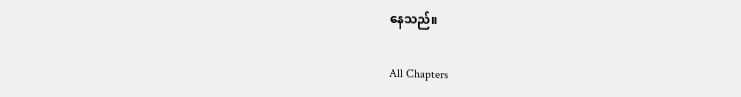နေသည်။

All Chapters